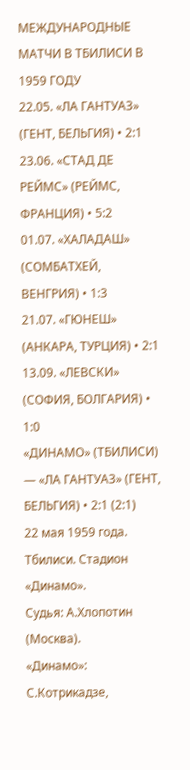МЕЖДУНАРОДНЫЕ МАТЧИ В ТБИЛИСИ В 1959 ГОДУ
22.05. «ЛА ГАНТУАЗ» (ГЕНТ, БЕЛЬГИЯ) • 2:1
23.06. «СТАД ДЕ РЕЙМС» (РЕЙМС, ФРАНЦИЯ) • 5:2
01.07. «ХАЛАДАШ» (СОМБАТХЕЙ, ВЕНГРИЯ) • 1:3
21.07. «ГЮНЕШ» (АНКАРА, ТУРЦИЯ) • 2:1
13.09. «ЛЕВСКИ» (СОФИЯ, БОЛГАРИЯ) • 1:0
«ДИНАМО» (ТБИЛИСИ) — «ЛА ГАНТУАЗ» (ГЕНТ, БЕЛЬГИЯ) • 2:1 (2:1)
22 мая 1959 года. Тбилиси. Стадион «Динамо».
Судья: А.Хлопотин (Москва).
«Динамо»: С.Котрикадзе,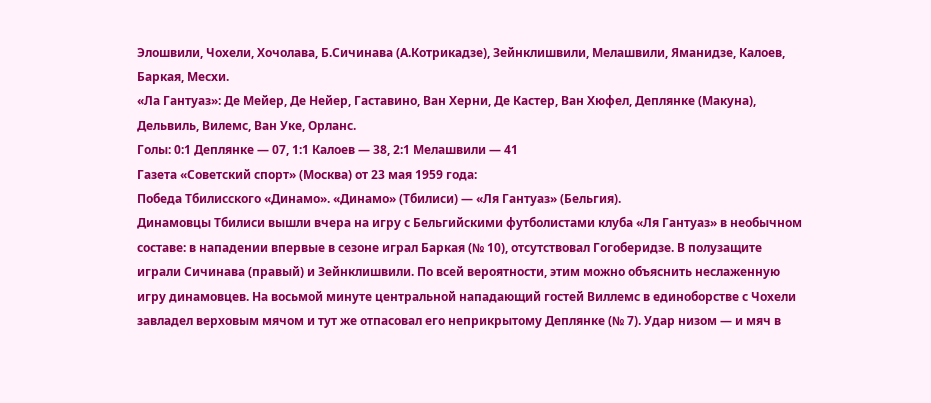Элошвили, Чохели, Хочолава, Б.Сичинава (А.Котрикадзе), Зейнклишвили, Мелашвили, Яманидзе, Калоев, Баркая, Месхи.
«Ла Гантуаз»: Де Мейер, Де Нейер, Гаставино, Ван Херни, Де Кастер, Ван Хюфел, Деплянке (Макуна), Дельвиль, Вилемс, Ван Уке, Орланс.
Голы: 0:1 Деплянке — 07, 1:1 Калоев — 38, 2:1 Мелашвили — 41
Газета «Советский спорт» (Москва) от 23 мая 1959 года:
Победа Тбилисского «Динамо». «Динамо» (Тбилиси) — «Ля Гантуаз» (Бельгия).
Динамовцы Тбилиси вышли вчера на игру с Бельгийскими футболистами клуба «Ля Гантуаз» в необычном составе: в нападении впервые в сезоне играл Баркая (№ 10), отсутствовал Гогоберидзе. В полузащите играли Сичинава (правый) и Зейнклишвили. По всей вероятности, этим можно объяснить неслаженную игру динамовцев. На восьмой минуте центральной нападающий гостей Виллемс в единоборстве с Чохели завладел верховым мячом и тут же отпасовал его неприкрытому Деплянке (№ 7). Удар низом — и мяч в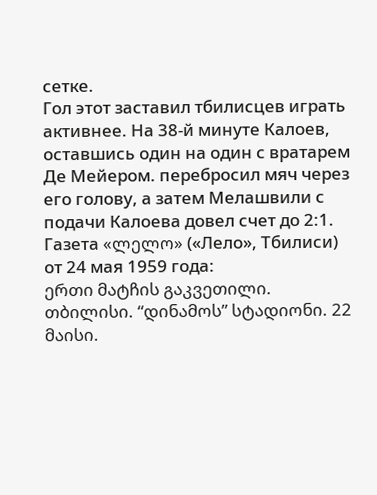сетке.
Гол этот заставил тбилисцев играть активнее. На 38-й минуте Калоев, оставшись один на один с вратарем Де Мейером. перебросил мяч через его голову, а затем Мелашвили с подачи Калоева довел счет до 2:1.
Газета «ლელო» («Лело», Тбилиси) от 24 мая 1959 года:
ერთი მატჩის გაკვეთილი.
თბილისი. “დინამოს” სტადიონი. 22 მაისი.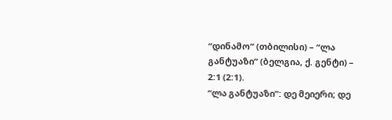“დინამო” (თბილისი) – “ლა განტუაზი” (ბელგია, ქ. გენტი) – 2:1 (2:1).
“ლა განტუაზი”: დე მეიერი; დე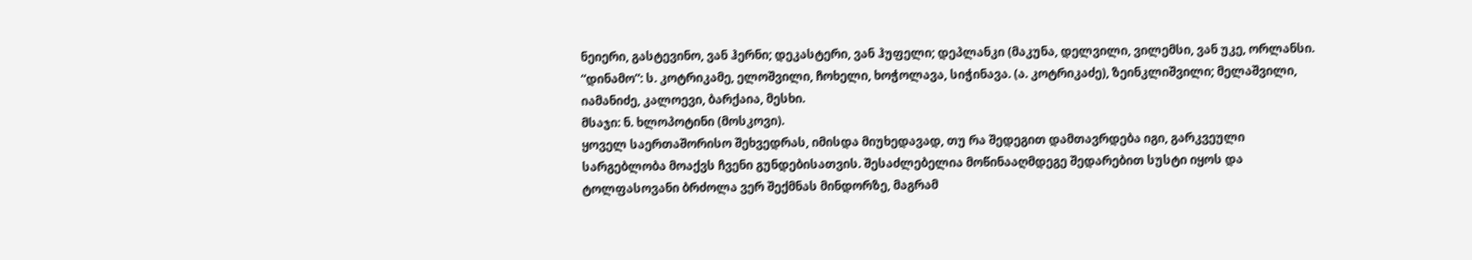ნეიერი, გასტევინო, ვან ჰერნი; დეკასტერი, ვან ჰუფელი; დეპლანკი (მაკუნა, დელვილი, ვილემსი, ვან უკე, ორლანსი.
“დინამო”: ს. კოტრიკამე, ელოშვილი, ჩოხელი, ხოჭოლავა, სიჭინავა. (ა. კოტრიკაძე), ზეინკლიშვილი; მელაშვილი, იამანიძე, კალოევი, ბარქაია, მესხი.
მსაჯი: ნ. ხლოპოტინი (მოსკოვი).
ყოველ საერთაშორისო შეხვედრას, იმისდა მიუხედავად, თუ რა შედეგით დამთავრდება იგი, გარკვეული სარგებლობა მოაქვს ჩვენი გუნდებისათვის. შესაძლებელია მოწინააღმდეგე შედარებით სუსტი იყოს და ტოლფასოვანი ბრძოლა ვერ შექმნას მინდორზე, მაგრამ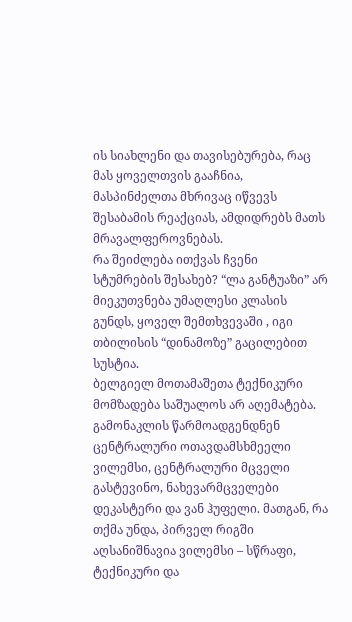ის სიახლენი და თავისებურება, რაც მას ყოველთვის გააჩნია, მასპინძელთა მხრივაც იწვევს შესაბამის რეაქციას, ამდიდრებს მათს მრავალფეროვნებას.
რა შეიძლება ითქვას ჩვენი სტუმრების შესახებ? “ლა განტუაზი” არ მიეკუთვნება უმაღლესი კლასის გუნდს, ყოველ შემთხვევაში , იგი თბილისის “დინამოზე” გაცილებით სუსტია.
ბელგიელ მოთამაშეთა ტექნიკური მომზადება საშუალოს არ აღემატება. გამონაკლის წარმოადგენდნენ ცენტრალური ოთავდამსხმეელი ვილემსი, ცენტრალური მცველი გასტევინო, ნახევარმცველები დეკასტერი და ვან ჰუფელი. მათგან, რა თქმა უნდა, პირველ რიგში აღსანიშნავია ვილემსი – სწრაფი, ტექნიკური და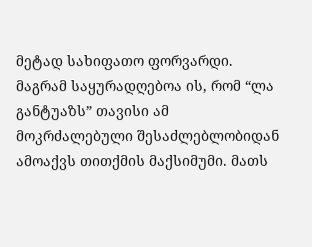მეტად სახიფათო ფორვარდი.
მაგრამ საყურადღებოა ის, რომ “ლა განტუაზს” თავისი ამ მოკრძალებული შესაძლებლობიდან ამოაქვს თითქმის მაქსიმუმი. მათს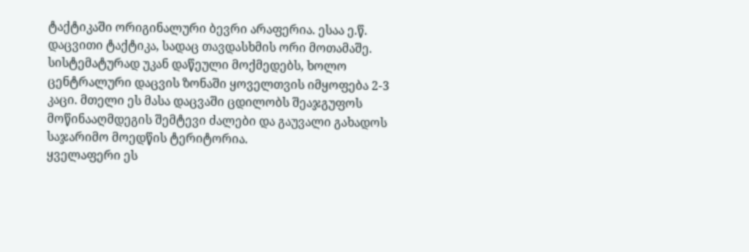ტაქტიკაში ორიგინალური ბევრი არაფერია. ესაა ე.წ. დაცვითი ტაქტიკა, სადაც თავდასხმის ორი მოთამაშე. სისტემატურად უკან დაწეული მოქმედებს, ხოლო ცენტრალური დაცვის ზონაში ყოველთვის იმყოფება 2-3 კაცი. მთელი ეს მასა დაცვაში ცდილობს შეაჯგუფოს მოწინააღმდეგის შემტევი ძალები და გაუვალი გახადოს საჯარიმო მოედწის ტერიტორია.
ყველაფერი ეს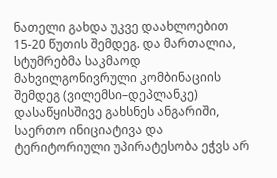ნათელი გახდა უკვე დაახლოებით 15-20 წუთის შემდეგ. და მართალია, სტუმრებმა საკმაოდ მახვილგონივრული კომბინაციის შემდეგ (ვილემსი–დეპლანკე) დასაწყისშივე გახსნეს ანგარიში, საერთო ინიციატივა და ტერიტორიული უპირატესობა ეჭვს არ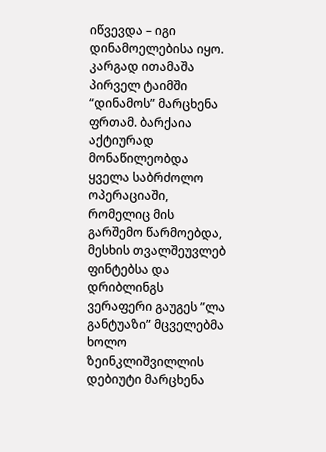იწვევდა – იგი დინამოელებისა იყო.
კარგად ითამაშა პირველ ტაიმში “დინამოს” მარცხენა ფრთამ. ბარქაია აქტიურად მონაწილეობდა ყველა საბრძოლო ოპერაციაში, რომელიც მის გარშემო წარმოებდა, მესხის თვალშეუვლებ ფინტებსა და დრიბლინგს ვერაფერი გაუგეს ”ლა განტუაზი” მცველებმა ხოლო ზეინკლიშვილლის დებიუტი მარცხენა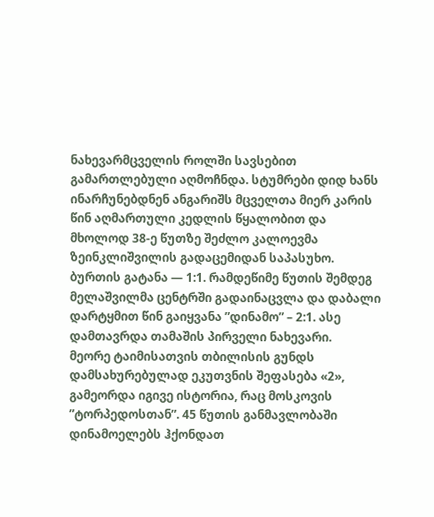ნახევარმცველის როლში სავსებით გამართლებული აღმოჩნდა. სტუმრები დიდ ხანს ინარჩუნებდნენ ანგარიშს მცველთა მიერ კარის წინ აღმართული კედლის წყალობით და მხოლოდ 38-ე წუთზე შეძლო კალოევმა ზეინკლიშვილის გადაცემიდან საპასუხო. ბურთის გატანა — 1:1. რამდეწიმე წუთის შემდეგ მელაშვილმა ცენტრში გადაინაცვლა და დაბალი დარტყმით წინ გაიყვანა ”დინამო” – 2:1. ასე დამთავრდა თამაშის პირველი ნახევარი.
მეორე ტაიმისათვის თბილისის გუნდს დამსახურებულად ეკუთვნის შეფასება «2», გამეორდა იგივე ისტორია, რაც მოსკოვის ”ტორპედოსთან”. 45 წუთის განმავლობაში დინამოელებს ჰქონდათ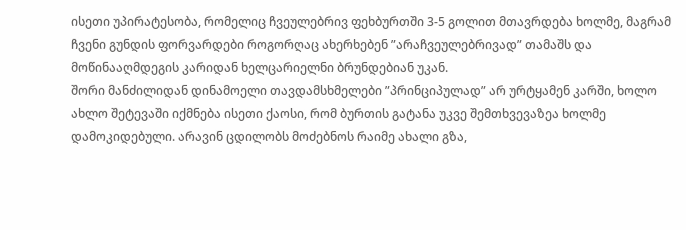ისეთი უპირატესობა, რომელიც ჩვეულებრივ ფეხბურთში 3-5 გოლით მთავრდება ხოლმე, მაგრამ ჩვენი გუნდის ფორვარდები როგორღაც ახერხებენ ”არაჩვეულებრივად” თამაშს და მოწინააღმდეგის კარიდან ხელცარიელნი ბრუნდებიან უკან.
შორი მანძილიდან დინამოელი თავდამსხმელები ”პრინციპულად” არ ურტყამენ კარში, ხოლო ახლო შეტევაში იქმნება ისეთი ქაოსი, რომ ბურთის გატანა უკვე შემთხვევაზეა ხოლმე დამოკიდებული. არავინ ცდილობს მოძებნოს რაიმე ახალი გზა,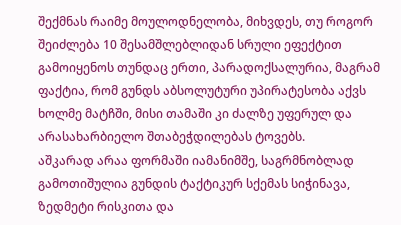შექმნას რაიმე მოულოდნელობა, მიხვდეს, თუ როგორ შეიძლება 10 შესამშლებლიდან სრული ეფექტით გამოიყენოს თუნდაც ერთი, პარადოქსალურია, მაგრამ ფაქტია, რომ გუნდს აბსოლუტური უპირატესობა აქვს ხოლმე მატჩში, მისი თამაში კი ძალზე უფერულ და არასახარბიელო შთაბეჭდილებას ტოვებს.
აშკარად არაა ფორმაში იამანიმშე, საგრმნობლად გამოთიშულია გუნდის ტაქტიკურ სქემას სიჭინავა, ზედმეტი რისკითა და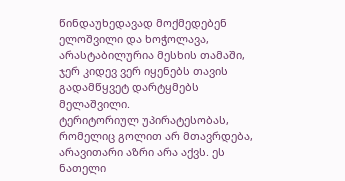წინდაუხედავად მოქმედებენ ელოშვილი და ხოჭოლავა, არასტაბილურია მესხის თამაში, ჯერ კიდევ ვერ იყენებს თავის გადამწყვეტ დარტყმებს მელაშვილი.
ტერიტორიულ უპირატესობას, რომელიც გოლით არ მთავრდება, არავითარი აზრი არა აქვს. ეს ნათელი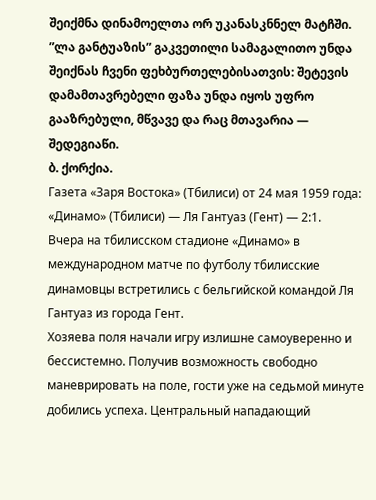შეიქმნა დინამოელთა ორ უკანასკნნელ მატჩში. ”ლა განტუაზის” გაკვეთილი სამაგალითო უნდა შეიქნას ჩვენი ფეხბურთელებისათვის: შეტევის დამამთავრებელი ფაზა უნდა იყოს უფრო გააზრებული, მწვავე და რაც მთავარია — შედეგიაწი.
ბ. ქორქია.
Газета «Заря Востока» (Тбилиси) от 24 мая 1959 года:
«Динамо» (Тбилиси) — Ля Гантуаз (Гент) — 2:1.
Вчера на тбилисском стадионе «Динамо» в международном матче по футболу тбилисские динамовцы встретились с бельгийской командой Ля Гантуаз из города Гент.
Хозяева поля начали игру излишне самоуверенно и бессистемно. Получив возможность свободно маневрировать на поле, гости уже на седьмой минуте добились успеха. Центральный нападающий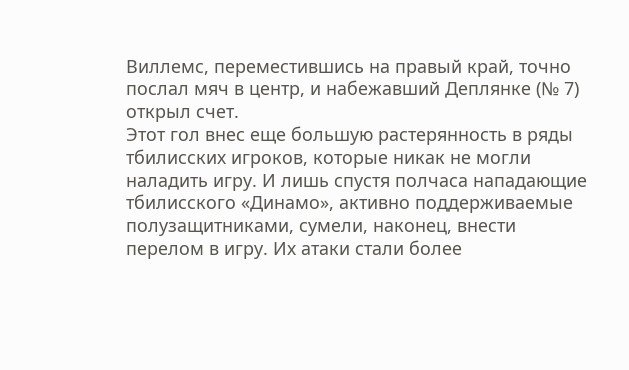Виллемс, переместившись на правый край, точно послал мяч в центр, и набежавший Деплянке (№ 7) открыл счет.
Этот гол внес еще большую растерянность в ряды тбилисских игроков, которые никак не могли наладить игру. И лишь спустя полчаса нападающие тбилисского «Динамо», активно поддерживаемые полузащитниками, сумели, наконец, внести перелом в игру. Их атаки стали более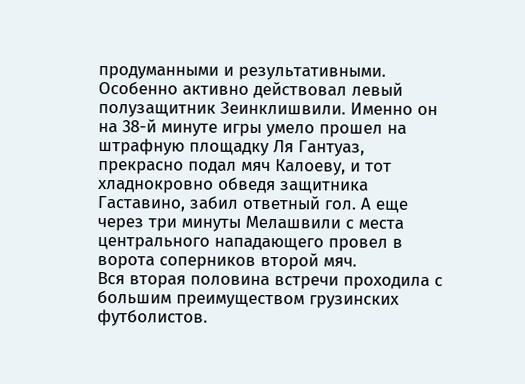продуманными и результативными. Особенно активно действовал левый полузащитник Зеинклишвили. Именно он на 38-й минуте игры умело прошел на штрафную площадку Ля Гантуаз, прекрасно подал мяч Калоеву, и тот хладнокровно обведя защитника Гаставино, забил ответный гол. А еще через три минуты Мелашвили с места центрального нападающего провел в ворота соперников второй мяч.
Вся вторая половина встречи проходила с большим преимуществом грузинских футболистов.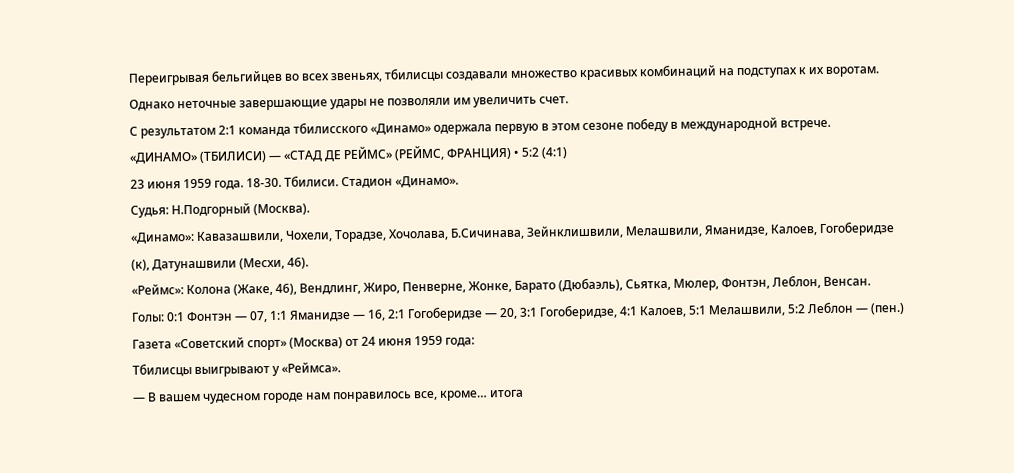Переигрывая бельгийцев во всех звеньях, тбилисцы создавали множество красивых комбинаций на подступах к их воротам. Однако неточные завершающие удары не позволяли им увеличить счет.
С результатом 2:1 команда тбилисского «Динамо» одержала первую в этом сезоне победу в международной встрече.
«ДИНАМО» (ТБИЛИСИ) — «СТАД ДЕ РЕЙМС» (РЕЙМС, ФРАНЦИЯ) • 5:2 (4:1)
23 июня 1959 года. 18-30. Тбилиси. Стадион «Динамо».
Судья: Н.Подгорный (Москва).
«Динамо»: Кавазашвили, Чохели, Торадзе, Хочолава, Б.Сичинава, Зейнклишвили, Мелашвили, Яманидзе, Калоев, Гогоберидзе (к), Датунашвили (Месхи, 46).
«Реймс»: Колона (Жаке, 46), Вендлинг, Жиро, Пенверне, Жонке, Барато (Дюбаэль), Сьятка, Мюлер, Фонтэн, Леблон, Венсан.
Голы: 0:1 Фонтэн — 07, 1:1 Яманидзе — 16, 2:1 Гогоберидзе — 20, 3:1 Гогоберидзе, 4:1 Калоев, 5:1 Мелашвили, 5:2 Леблон — (пен.)
Газета «Советский спорт» (Москва) от 24 июня 1959 года:
Тбилисцы выигрывают у «Реймса».
— В вашем чудесном городе нам понравилось все, кроме… итога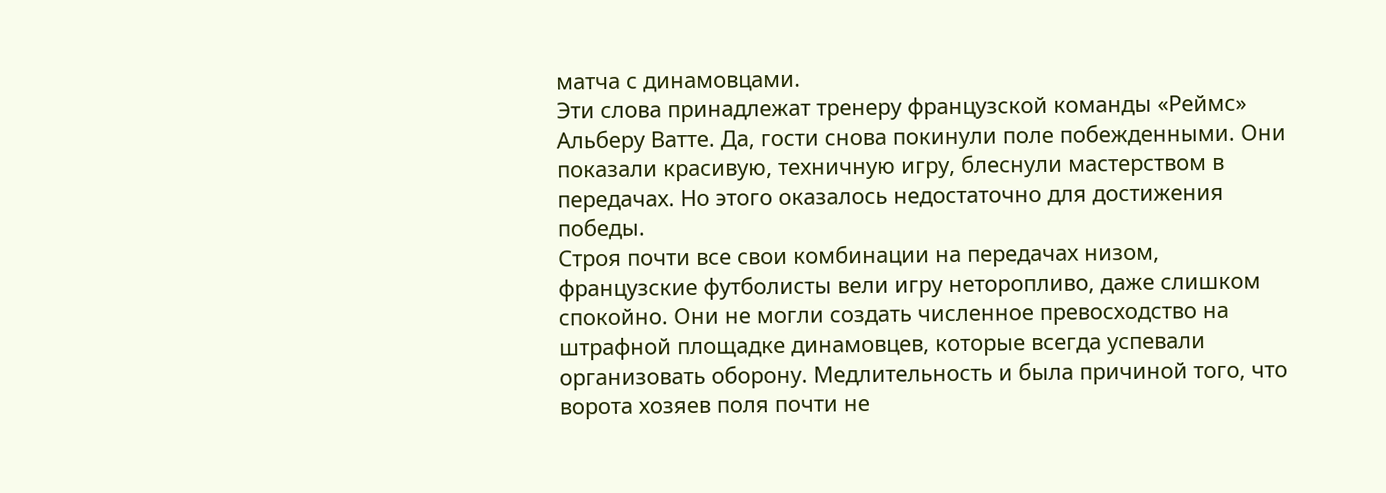матча с динамовцами.
Эти слова принадлежат тренеру французской команды «Реймс» Альберу Ватте. Да, гости снова покинули поле побежденными. Они показали красивую, техничную игру, блеснули мастерством в передачах. Но этого оказалось недостаточно для достижения победы.
Строя почти все свои комбинации на передачах низом, французские футболисты вели игру неторопливо, даже слишком спокойно. Они не могли создать численное превосходство на штрафной площадке динамовцев, которые всегда успевали организовать оборону. Медлительность и была причиной того, что ворота хозяев поля почти не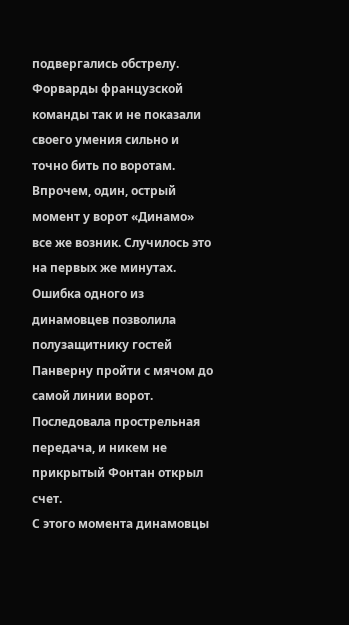подвергались обстрелу. Форварды французской команды так и не показали своего умения сильно и точно бить по воротам.
Впрочем, один, острый момент у ворот «Динамо» все же возник. Случилось это на первых же минутах. Ошибка одного из динамовцев позволила полузащитнику гостей Панверну пройти с мячом до самой линии ворот. Последовала прострельная передача, и никем не прикрытый Фонтан открыл счет.
С этого момента динамовцы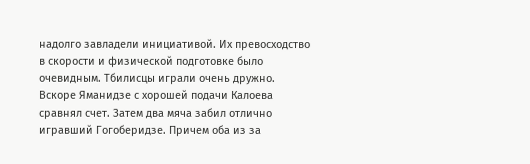надолго завладели инициативой. Их превосходство в скорости и физической подготовке было очевидным. Тбилисцы играли очень дружно. Вскоре Яманидзе с хорошей подачи Калоева сравнял счет. Затем два мяча забил отлично игравший Гогоберидзе. Причем оба из за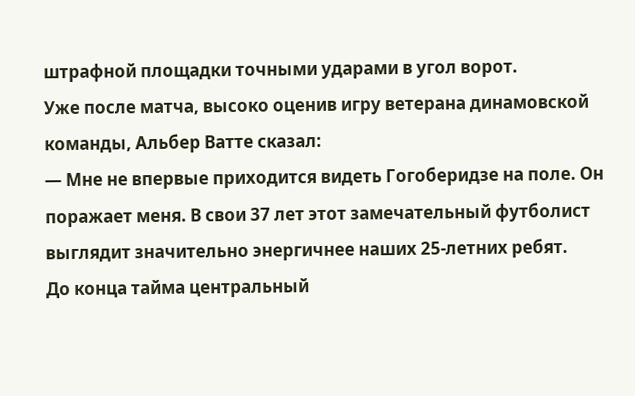штрафной площадки точными ударами в угол ворот.
Уже после матча, высоко оценив игру ветерана динамовской команды, Альбер Ватте сказал:
— Мне не впервые приходится видеть Гогоберидзе на поле. Он поражает меня. В свои 37 лет этот замечательный футболист выглядит значительно энергичнее наших 25-летних ребят.
До конца тайма центральный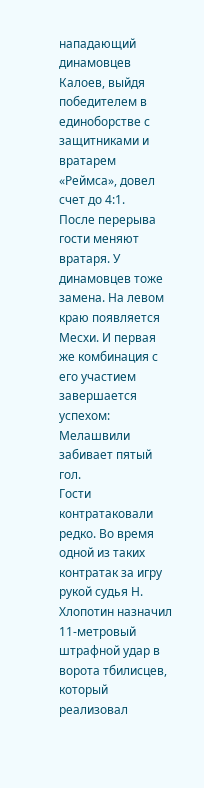нападающий динамовцев Калоев, выйдя победителем в единоборстве с защитниками и вратарем «Реймса», довел счет до 4:1.
После перерыва гости меняют вратаря. У динамовцев тоже замена. На левом краю появляется Месхи. И первая же комбинация с его участием завершается успехом: Мелашвили забивает пятый гол.
Гости контратаковали редко. Во время одной из таких контратак за игру рукой судья Н. Хлопотин назначил 11-метровый штрафной удар в ворота тбилисцев, который реализовал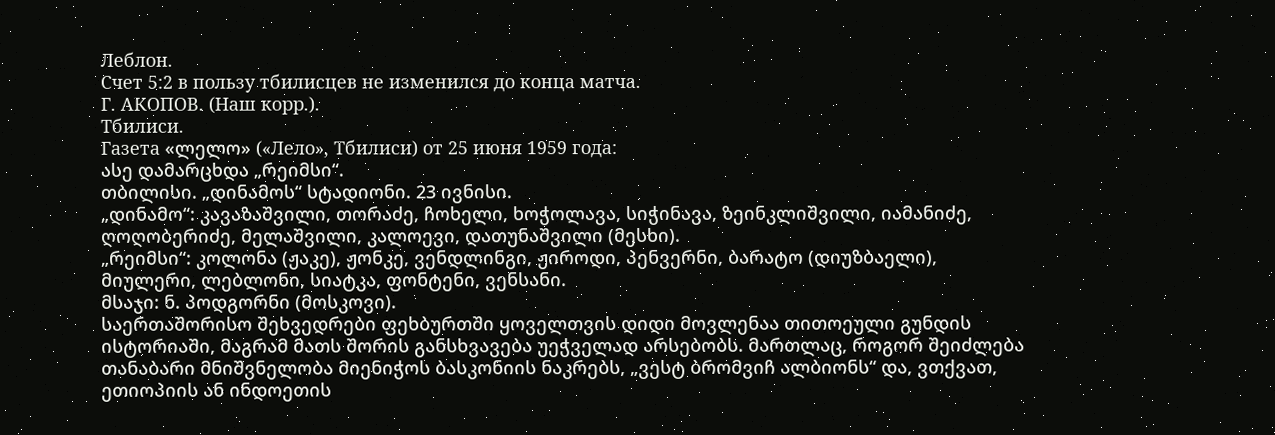Леблон.
Счет 5:2 в пользу тбилисцев не изменился до конца матча.
Г. АКОПОВ. (Наш корр.).
Тбилиси.
Газета «ლელო» («Лело», Тбилиси) от 25 июня 1959 года:
ასე დამარცხდა „რეიმსი“.
თბილისი. „დინამოს“ სტადიონი. 23 ივნისი.
„დინამო“: კავაზაშვილი, თორაძე, ჩოხელი, ხოჭოლავა, სიჭინავა, ზეინკლიშვილი, იამანიძე, ღოღობერიძე, მელაშვილი, კალოევი, დათუნაშვილი (მესხი).
„რეიმსი“: კოლონა (ჟაკე), ჟონკე, ვენდლინგი, ჟიროდი, პენვერნი, ბარატო (დიუზბაელი), მიულერი, ლებლონი, სიატკა, ფონტენი, ვენსანი.
მსაჯი: ნ. პოდგორნი (მოსკოვი).
საერთაშორისო შეხვედრები ფეხბურთში ყოველთვის დიდი მოვლენაა თითოეული გუნდის ისტორიაში, მაგრამ მათს შორის განსხვავება უეჭველად არსებობს. მართლაც, როგორ შეიძლება თანაბარი მნიშვნელობა მიენიჭოს ბასკონიის ნაკრებს, „ვესტ ბრომვიჩ ალბიონს“ და, ვთქვათ, ეთიოპიის ან ინდოეთის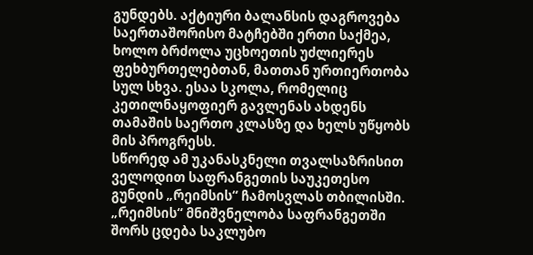გუნდებს. აქტიური ბალანსის დაგროვება საერთაშორისო მატჩებში ერთი საქმეა, ხოლო ბრძოლა უცხოეთის უძლიერეს ფეხბურთელებთან, მათთან ურთიერთობა სულ სხვა. ესაა სკოლა, რომელიც კეთილნაყოფიერ გავლენას ახდენს თამაშის საერთო კლასზე და ხელს უწყობს მის პროგრესს.
სწორედ ამ უკანასკნელი თვალსაზრისით ველოდით საფრანგეთის საუკეთესო გუნდის „რეიმსის“ ჩამოსვლას თბილისში. „რეიმსის“ მნიშვნელობა საფრანგეთში შორს ცდება საკლუბო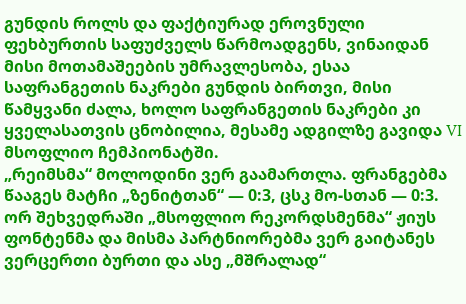გუნდის როლს და ფაქტიურად ეროვნული ფეხბურთის საფუძველს წარმოადგენს, ვინაიდან მისი მოთამაშეების უმრავლესობა, ესაა საფრანგეთის ნაკრები გუნდის ბირთვი, მისი წამყვანი ძალა, ხოლო საფრანგეთის ნაკრები კი ყველასათვის ცნობილია, მესამე ადგილზე გავიდა VI მსოფლიო ჩემპიონატში.
„რეიმსმა“ მოლოდინი ვერ გაამართლა. ფრანგებმა წააგეს მატჩი „ზენიტთან“ — 0:3, ცსკ მო-სთან — 0:3. ორ შეხვედრაში „მსოფლიო რეკორდსმენმა“ ჟიუს ფონტენმა და მისმა პარტნიორებმა ვერ გაიტანეს ვერცერთი ბურთი და ასე „მშრალად“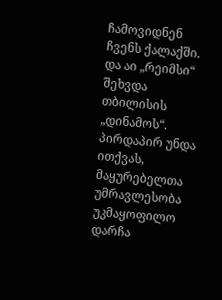ჩამოვიდნენ ჩვენს ქალაქში. და აი „რეიმსი“ შეხვდა თბილისის „დინამოს“. პირდაპირ უნდა ითქვას, მაყურებელთა უმრავლესობა უკმაყოფილო დარჩა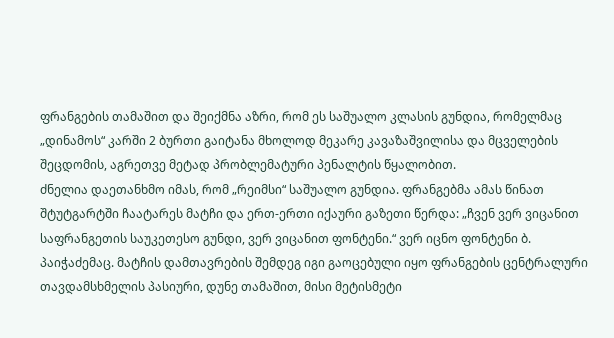ფრანგების თამაშით და შეიქმნა აზრი, რომ ეს საშუალო კლასის გუნდია, რომელმაც „დინამოს“ კარში 2 ბურთი გაიტანა მხოლოდ მეკარე კავაზაშვილისა და მცველების შეცდომის, აგრეთვე მეტად პრობლემატური პენალტის წყალობით.
ძნელია დაეთანხმო იმას, რომ „რეიმსი“ საშუალო გუნდია. ფრანგებმა ამას წინათ შტუტგარტში ჩაატარეს მატჩი და ერთ-ერთი იქაური გაზეთი წერდა: „ჩვენ ვერ ვიცანით საფრანგეთის საუკეთესო გუნდი, ვერ ვიცანით ფონტენი.“ ვერ იცნო ფონტენი ბ. პაიჭაძემაც. მატჩის დამთავრების შემდეგ იგი გაოცებული იყო ფრანგების ცენტრალური თავდამსხმელის პასიური, დუნე თამაშით, მისი მეტისმეტი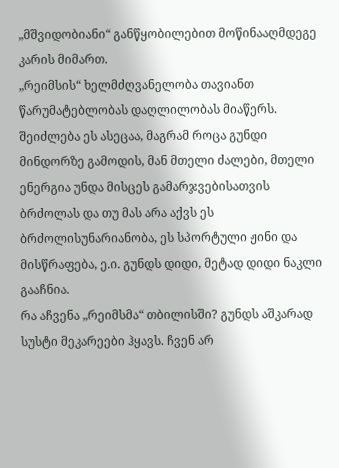„მშვიდობიანი“ განწყობილებით მოწინააღმდეგე კარის მიმართ.
„რეიმსის“ ხელმძღვანელობა თავიანთ წარუმატებლობას დაღლილობას მიაწერს. შეიძლება ეს ასეცაა, მაგრამ როცა გუნდი მინდორზე გამოდის, მან მთელი ძალები, მთელი ენერგია უნდა მისცეს გამარჯვებისათვის ბრძოლას და თუ მას არა აქვს ეს ბრძოლისუნარიანობა, ეს სპორტული ჟინი და მისწრაფება, ე.ი. გუნდს დიდი, მეტად დიდი ნაკლი გააჩნია.
რა აჩვენა „რეიმსმა“ თბილისში? გუნდს აშკარად სუსტი მეკარეები ჰყავს. ჩვენ არ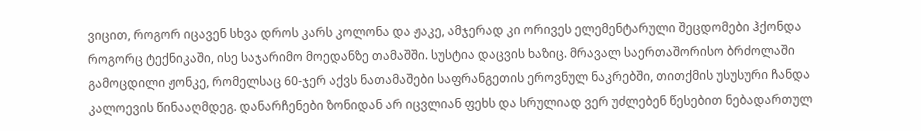ვიცით, როგორ იცავენ სხვა დროს კარს კოლონა და ჟაკე, ამჯერად კი ორივეს ელემენტარული შეცდომები ჰქონდა როგორც ტექნიკაში, ისე საჯარიმო მოედანზე თამაშში. სუსტია დაცვის ხაზიც. მრავალ საერთაშორისო ბრძოლაში გამოცდილი ჟონკე, რომელსაც 60-ჯერ აქვს ნათამაშები საფრანგეთის ეროვნულ ნაკრებში, თითქმის უსუსური ჩანდა კალოევის წინააღმდეგ. დანარჩენები ზონიდან არ იცვლიან ფეხს და სრულიად ვერ უძლებენ წესებით ნებადართულ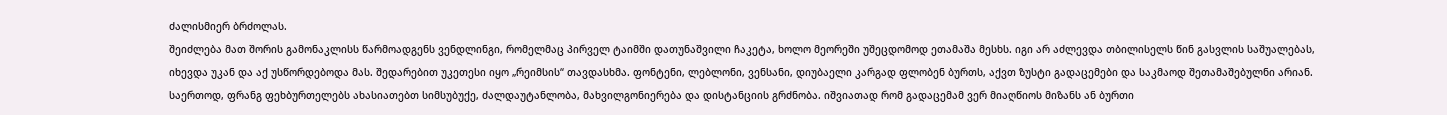ძალისმიერ ბრძოლას.
შეიძლება მათ შორის გამონაკლისს წარმოადგენს ვენდლინგი, რომელმაც პირველ ტაიმში დათუნაშვილი ჩაკეტა, ხოლო მეორეში უშეცდომოდ ეთამაშა მესხს. იგი არ აძლევდა თბილისელს წინ გასვლის საშუალებას, იხევდა უკან და აქ უსწორდებოდა მას. შედარებით უკეთესი იყო „რეიმსის“ თავდასხმა. ფონტენი, ლებლონი, ვენსანი, დიუბაელი კარგად ფლობენ ბურთს, აქვთ ზუსტი გადაცემები და საკმაოდ შეთამაშებულნი არიან.
საერთოდ, ფრანგ ფეხბურთელებს ახასიათებთ სიმსუბუქე, ძალდაუტანლობა, მახვილგონიერება და დისტანციის გრძნობა. იშვიათად რომ გადაცემამ ვერ მიაღწიოს მიზანს ან ბურთი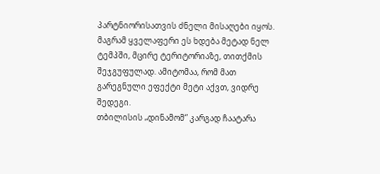პარტნიორისათვის ძნელი მისაღები იყოს. მაგრამ ყველაფერი ეს ხდება მეტად ნელ ტემპში, მცირე ტერიტორიაზე, თითქმის შეჯგუფულად. ამიტომაა, რომ მათ გარეგნული ეფექტი მეტი აქვთ, ვიდრე შედეგი.
თბილისის „დინამომ“ კარგად ჩაატარა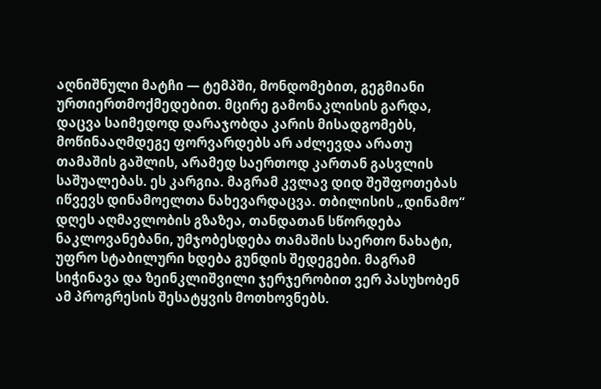აღნიშნული მატჩი — ტემპში, მონდომებით, გეგმიანი ურთიერთმოქმედებით. მცირე გამონაკლისის გარდა, დაცვა საიმედოდ დარაჯობდა კარის მისადგომებს, მოწინააღმდეგე ფორვარდებს არ აძლევდა არათუ თამაშის გაშლის, არამედ საერთოდ კართან გასვლის საშუალებას. ეს კარგია. მაგრამ კვლავ დიდ შეშფოთებას იწვევს დინამოელთა ნახევარდაცვა. თბილისის „დინამო“ დღეს აღმავლობის გზაზეა, თანდათან სწორდება ნაკლოვანებანი, უმჯობესდება თამაშის საერთო ნახატი, უფრო სტაბილური ხდება გუნდის შედეგები. მაგრამ სიჭინავა და ზეინკლიშვილი ჯერჯერობით ვერ პასუხობენ ამ პროგრესის შესატყვის მოთხოვნებს.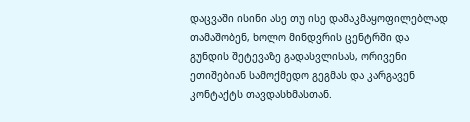დაცვაში ისინი ასე თუ ისე დამაკმაყოფილებლად თამაშობენ, ხოლო მინდვრის ცენტრში და გუნდის შეტევაზე გადასვლისას, ორივენი ეთიშებიან სამოქმედო გეგმას და კარგავენ კონტაქტს თავდასხმასთან.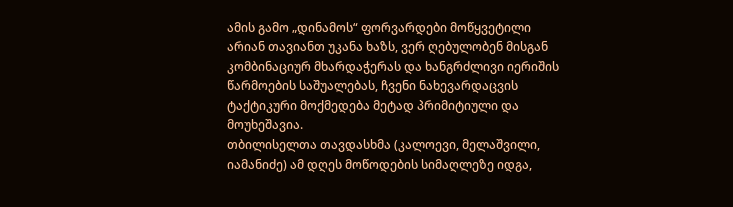ამის გამო „დინამოს“ ფორვარდები მოწყვეტილი არიან თავიანთ უკანა ხაზს, ვერ ღებულობენ მისგან კომბინაციურ მხარდაჭერას და ხანგრძლივი იერიშის წარმოების საშუალებას, ჩვენი ნახევარდაცვის ტაქტიკური მოქმედება მეტად პრიმიტიული და მოუხეშავია.
თბილისელთა თავდასხმა (კალოევი, მელაშვილი, იამანიძე) ამ დღეს მოწოდების სიმაღლეზე იდგა,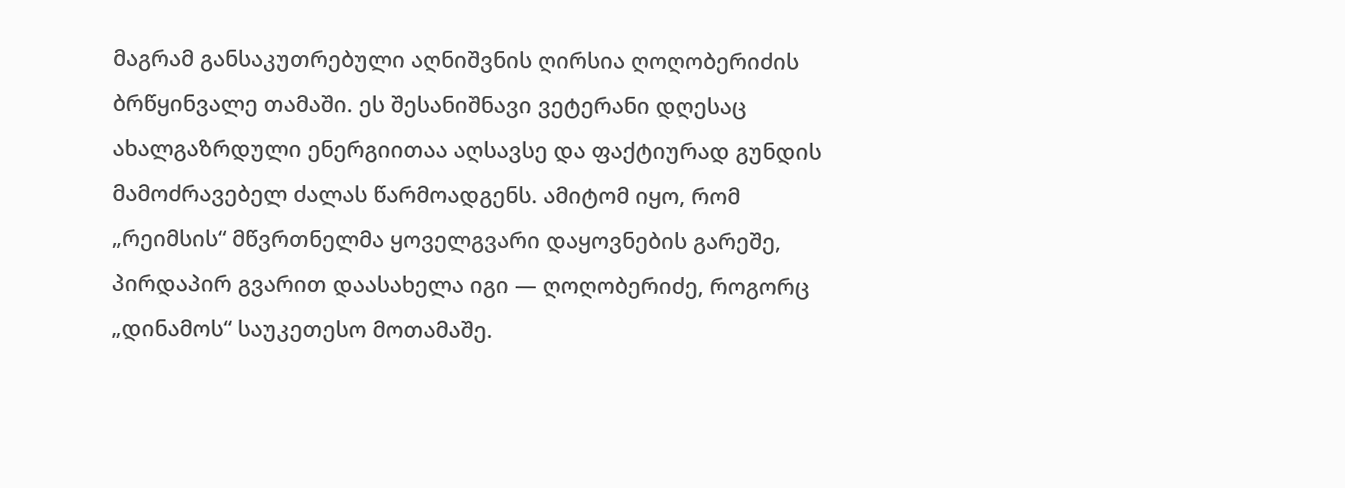მაგრამ განსაკუთრებული აღნიშვნის ღირსია ღოღობერიძის ბრწყინვალე თამაში. ეს შესანიშნავი ვეტერანი დღესაც ახალგაზრდული ენერგიითაა აღსავსე და ფაქტიურად გუნდის მამოძრავებელ ძალას წარმოადგენს. ამიტომ იყო, რომ „რეიმსის“ მწვრთნელმა ყოველგვარი დაყოვნების გარეშე, პირდაპირ გვარით დაასახელა იგი — ღოღობერიძე, როგორც „დინამოს“ საუკეთესო მოთამაშე.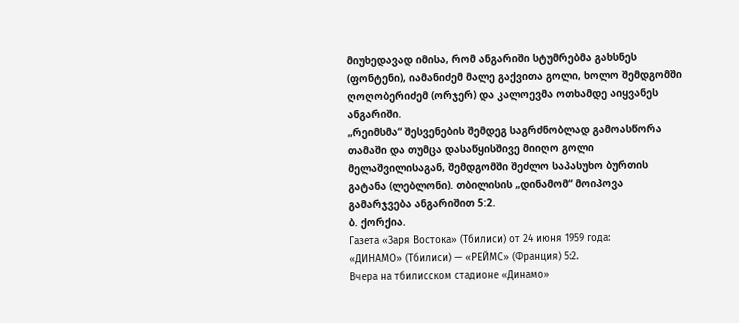მიუხედავად იმისა, რომ ანგარიში სტუმრებმა გახსნეს (ფონტენი), იამანიძემ მალე გაქვითა გოლი, ხოლო შემდგომში ღოღობერიძემ (ორჯერ) და კალოევმა ოთხამდე აიყვანეს ანგარიში.
„რეიმსმა“ შესვენების შემდეგ საგრძნობლად გამოასწორა თამაში და თუმცა დასაწყისშივე მიიღო გოლი მელაშვილისაგან, შემდგომში შეძლო საპასუხო ბურთის გატანა (ლებლონი). თბილისის „დინამომ“ მოიპოვა გამარჯვება ანგარიშით 5:2.
ბ. ქორქია.
Газета «Заря Востока» (Тбилиси) от 24 июня 1959 года:
«ДИНАМО» (Тбилиси) — «РЕЙМС» (Франция) 5:2.
Вчера на тбилисском стадионе «Динамо»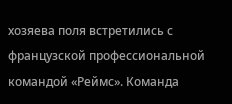хозяева поля встретились с французской профессиональной командой «Реймс». Команда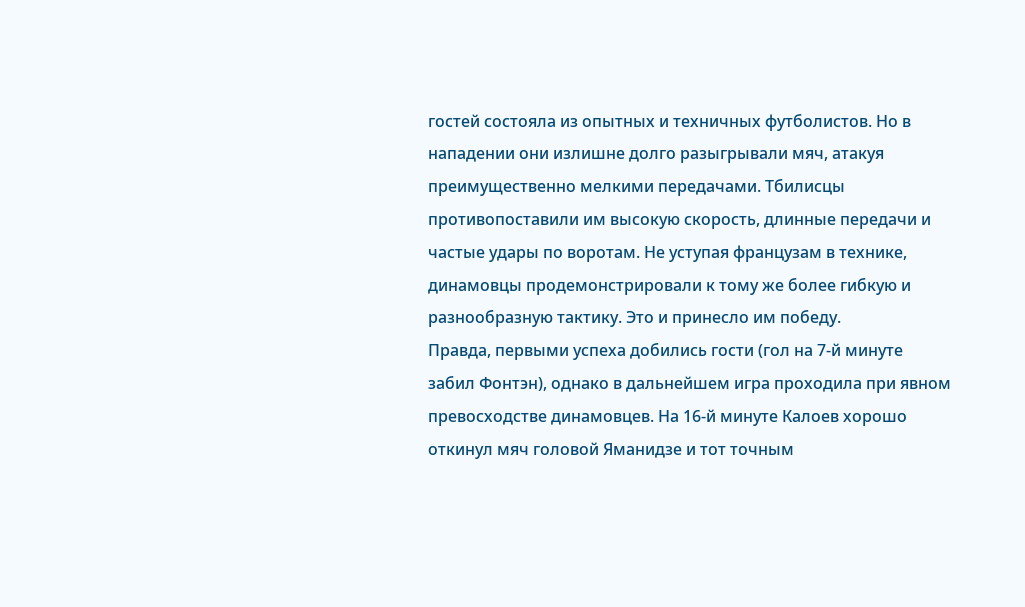гостей состояла из опытных и техничных футболистов. Но в нападении они излишне долго разыгрывали мяч, атакуя преимущественно мелкими передачами. Тбилисцы противопоставили им высокую скорость, длинные передачи и частые удары по воротам. Не уступая французам в технике, динамовцы продемонстрировали к тому же более гибкую и разнообразную тактику. Это и принесло им победу.
Правда, первыми успеха добились гости (гол на 7-й минуте забил Фонтэн), однако в дальнейшем игра проходила при явном превосходстве динамовцев. На 16-й минуте Калоев хорошо откинул мяч головой Яманидзе и тот точным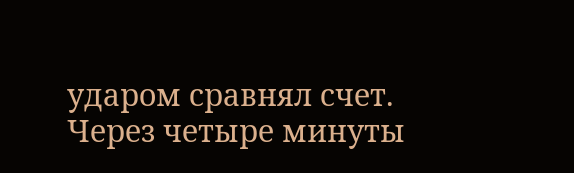ударом сравнял счет. Через четыре минуты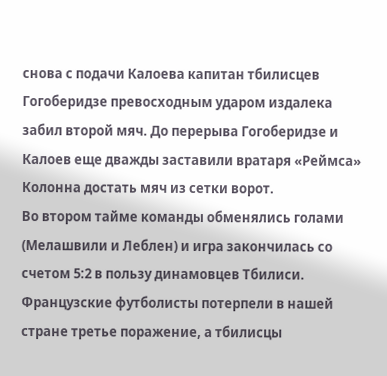снова с подачи Калоева капитан тбилисцев Гогоберидзе превосходным ударом издалека забил второй мяч. До перерыва Гогоберидзе и Калоев еще дважды заставили вратаря «Реймса» Колонна достать мяч из сетки ворот.
Во втором тайме команды обменялись голами (Мелашвили и Леблен) и игра закончилась со счетом 5:2 в пользу динамовцев Тбилиси.
Французские футболисты потерпели в нашей стране третье поражение, а тбилисцы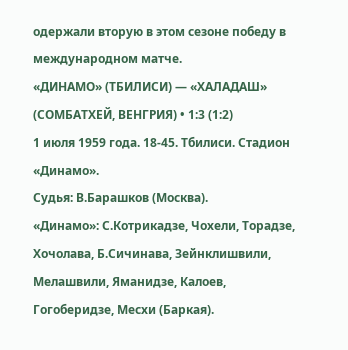одержали вторую в этом сезоне победу в международном матче.
«ДИНАМО» (ТБИЛИСИ) — «ХАЛАДАШ» (СОМБАТХЕЙ, ВЕНГРИЯ) • 1:3 (1:2)
1 июля 1959 года. 18-45. Тбилиси. Стадион «Динамо».
Судья: В.Барашков (Москва).
«Динамо»: С.Котрикадзе, Чохели, Торадзе, Хочолава, Б.Сичинава, Зейнклишвили, Мелашвили, Яманидзе, Калоев, Гогоберидзе, Месхи (Баркая).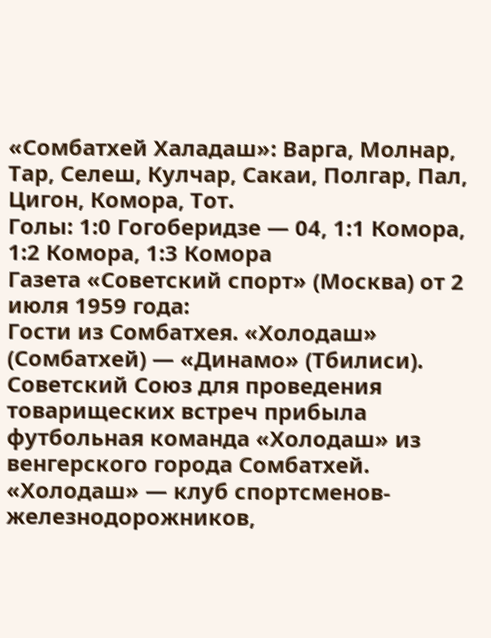«Сомбатхей Халадаш»: Варга, Молнар, Тар, Селеш, Кулчар, Сакаи, Полгар, Пал, Цигон, Комора, Тот.
Голы: 1:0 Гогоберидзе — 04, 1:1 Комора, 1:2 Комора, 1:3 Комора
Газета «Советский спорт» (Москва) от 2 июля 1959 года:
Гости из Сомбатхея. «Холодаш» (Сомбатхей) — «Динамо» (Тбилиси).
Советский Союз для проведения товарищеских встреч прибыла футбольная команда «Холодаш» из венгерского города Сомбатхей. «Холодаш» — клуб спортсменов-железнодорожников,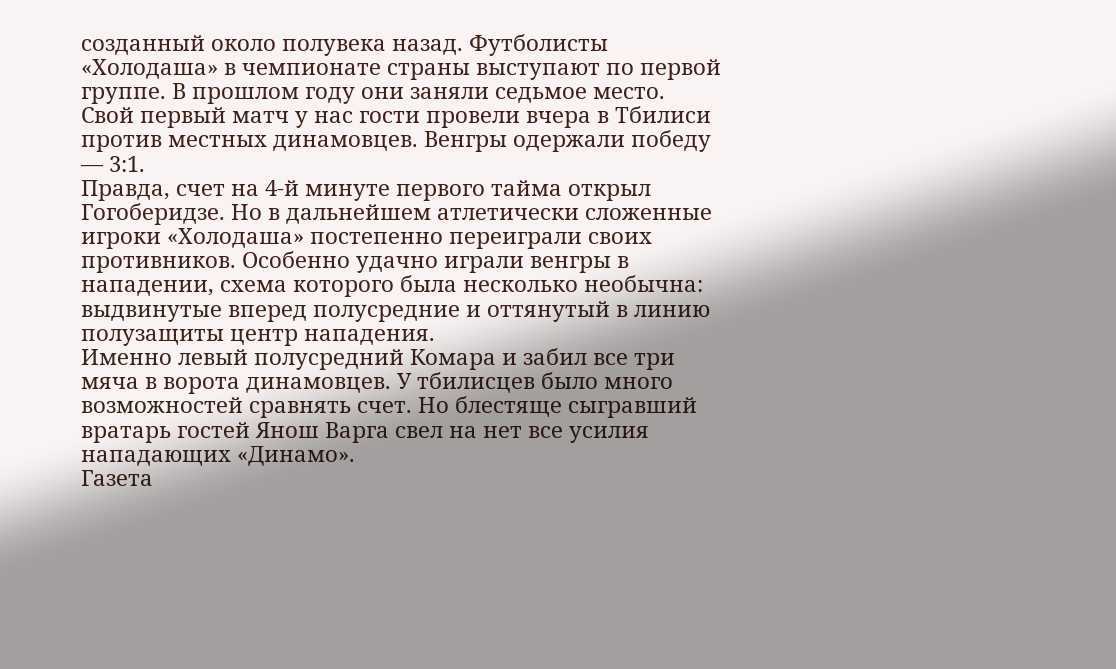созданный около полувека назад. Футболисты «Холодаша» в чемпионате страны выступают по первой группе. В прошлом году они заняли седьмое место.
Свой первый матч у нас гости провели вчера в Тбилиси против местных динамовцев. Венгры одержали победу — 3:1.
Правда, счет на 4-й минуте первого тайма открыл Гогоберидзе. Но в дальнейшем атлетически сложенные игроки «Холодаша» постепенно переиграли своих противников. Особенно удачно играли венгры в нападении, схема которого была несколько необычна: выдвинутые вперед полусредние и оттянутый в линию полузащиты центр нападения.
Именно левый полусредний Комара и забил все три мяча в ворота динамовцев. У тбилисцев было много возможностей сравнять счет. Но блестяще сыгравший вратарь гостей Янош Варга свел на нет все усилия нападающих «Динамо».
Газета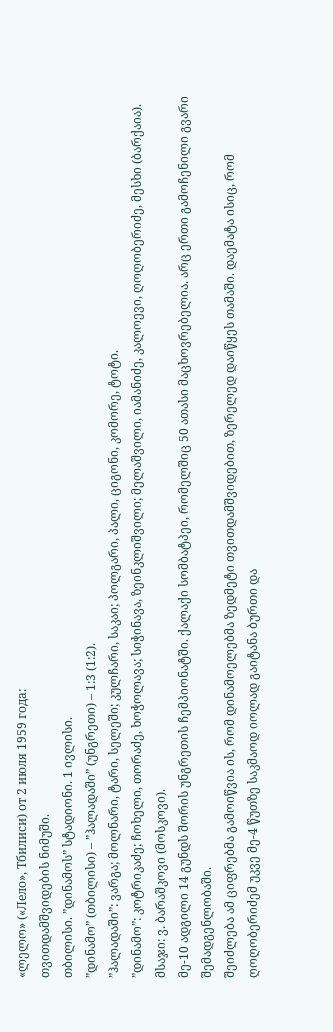«ლელო» («Лело», Тбилиси) от 2 июля 1959 года:
თვითდამშვიდების ნიმუში.
თბილისი. ”დინამოს” სტადიონი. 1 ივლისი.
”დინამო” (თბილისი) – ”ჰალადაში” (უნგრეთი) – 1:3 (1:2).
”ჰალადაში”: ვარგა; მოლნარი, ტარი, სელეში; კულჩარი, საკაი; პოლგარი, პალი, ციგონი, კომორე, ტოტი.
”დინამო”: კოტრიკაძე; ჩოხელი, თორაძე, ხოჭოლავა; სიჭინავა, ზეინკლიშვილი; მელაშვილი, იამანიძე, კალოევი, ღოღობერიძე, მესხი (ბარქაია).
მსაჯი: ვ. ბარაშკოვი (მოსკოვი).
მე-10 ადგილი 14 გუნდს შორის უნგრეთის ჩემპიონატში. ქალაქი სომბატპეი, რომელშიც 50 ათასი მაცხოვრებელია. არც ერთი გამოჩენილი გვარი შემადგენლობაში.
შეიძლება ამ ციფრებმა გამოიწვია ის, რომ დინამოელებმა ზედმეტი თვითდამშვიდებით, ზერელედ დაიწყეს თამაში. დაემატა ისიც, რომ ღოღობერიძემ უკვე მე-4 წუთზე საკმაოდ იოლად გაიტანა ბურთი და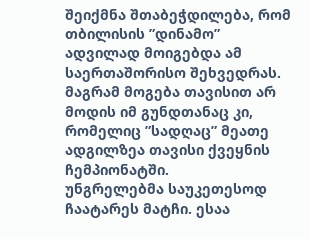შეიქმნა შთაბეჭდილება, რომ თბილისის ”დინამო” ადვილად მოიგებდა ამ საერთაშორისო შეხვედრას.
მაგრამ მოგება თავისით არ მოდის იმ გუნდთანაც კი, რომელიც ”სადღაც” მეათე ადგილზეა თავისი ქვეყნის ჩემპიონატში.
უნგრელებმა საუკეთესოდ ჩაატარეს მატჩი. ესაა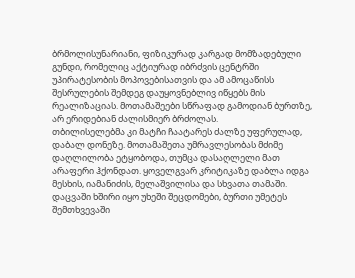ბრმოლისუნარიანი, ფიზიკურად კარგად მომზადებული გუნდი, რომელიც აქტიურად იბრძვის ცენტრში უპირატესობის მოპოვებისათვის და ამ ამოცაწისს შესრულების შემდეგ დაუყოვნებლივ იწყებს მის რეალიზაციას. მოთამაშეები სწრაფად გამოდიან ბურთზე, არ ერიდებიან ძალისმიერ ბრძოლას.
თბილისელებმა კი მატჩი ჩაატარეს ძალზე უფერულად, დაბალ დონეზე. მოთამაშეთა უმრავლესობას მძიმე დაღლილობა ეტყობოდა, თუმცა დასაღლელი მათ არაფერი ჰქონდათ. ყოველგვარ კრიტიკაზე დაბლა იდგა მესხის, იამანიძის, მელაშვილისა და სხვათა თამაში. დაცვაში ხშირი იყო უხეში შეცდომები, ბურთი უმეტეს შემთხვევაში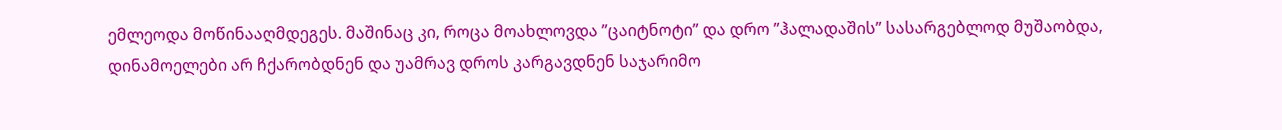ემლეოდა მოწინააღმდეგეს. მაშინაც კი, როცა მოახლოვდა ”ცაიტნოტი” და დრო ”ჰალადაშის” სასარგებლოდ მუშაობდა, დინამოელები არ ჩქარობდნენ და უამრავ დროს კარგავდნენ საჯარიმო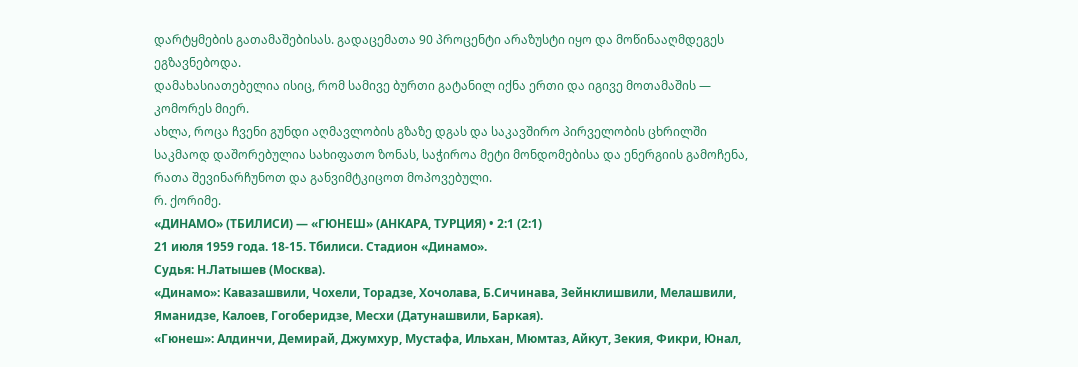დარტყმების გათამაშებისას. გადაცემათა 90 პროცენტი არაზუსტი იყო და მოწინააღმდეგეს ეგზავნებოდა.
დამახასიათებელია ისიც, რომ სამივე ბურთი გატანილ იქნა ერთი და იგივე მოთამაშის — კომორეს მიერ.
ახლა, როცა ჩვენი გუნდი აღმავლობის გზაზე დგას და საკავშირო პირველობის ცხრილში საკმაოდ დაშორებულია სახიფათო ზონას, საჭიროა მეტი მონდომებისა და ენერგიის გამოჩენა, რათა შევინარჩუნოთ და განვიმტკიცოთ მოპოვებული.
რ. ქორიმე.
«ДИНАМО» (ТБИЛИСИ) — «ГЮНЕШ» (АНКАРА, ТУРЦИЯ) • 2:1 (2:1)
21 июля 1959 года. 18-15. Тбилиси. Стадион «Динамо».
Судья: Н.Латышев (Москва).
«Динамо»: Кавазашвили, Чохели, Торадзе, Хочолава, Б.Сичинава, Зейнклишвили, Мелашвили, Яманидзе, Калоев, Гогоберидзе, Месхи (Датунашвили, Баркая).
«Гюнеш»: Алдинчи, Демирай, Джумхур, Мустафа, Ильхан, Мюмтаз, Айкут, Зекия, Фикри, Юнал,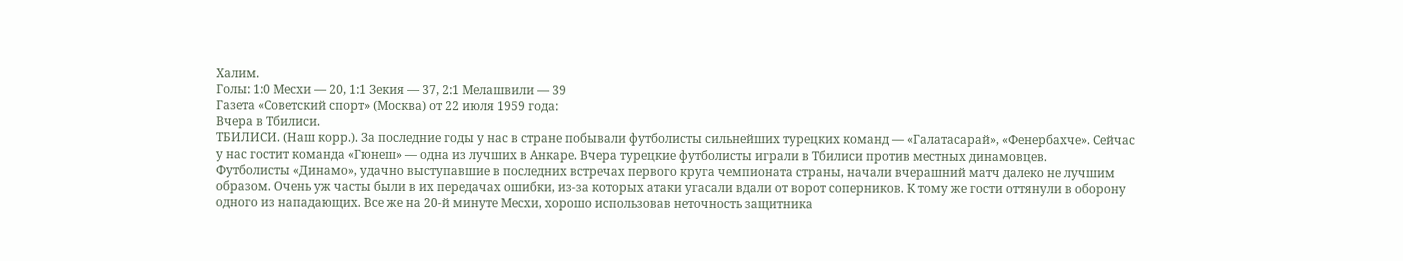Халим.
Голы: 1:0 Месхи — 20, 1:1 Зекия — 37, 2:1 Мелашвили — 39
Газета «Советский спорт» (Москва) от 22 июля 1959 года:
Вчера в Тбилиси.
ТБИЛИСИ. (Наш корр.). За последние годы у нас в стране побывали футболисты сильнейших турецких команд — «Галатасарай», «Фенербахче». Сейчас у нас гостит команда «Гюнеш» — одна из лучших в Анкаре. Вчера турецкие футболисты играли в Тбилиси против местных динамовцев.
Футболисты «Динамо», удачно выступавшие в последних встречах первого круга чемпионата страны, начали вчерашний матч далеко не лучшим образом. Очень уж часты были в их передачах ошибки, из-за которых атаки угасали вдали от ворот соперников. К тому же гости оттянули в оборону одного из нападающих. Все же на 20-й минуте Месхи, хорошо использовав неточность защитника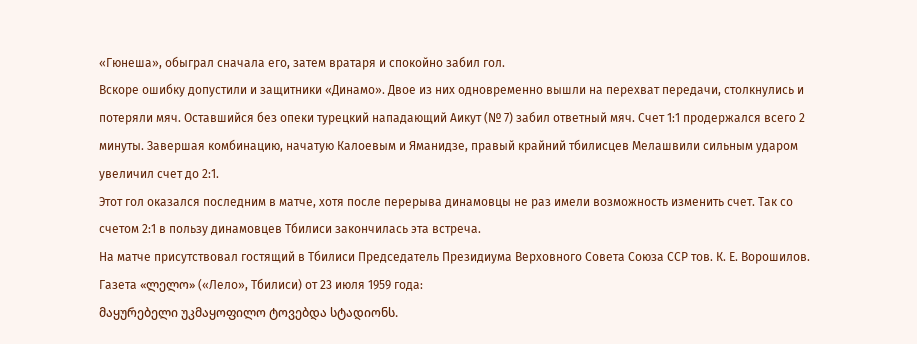«Гюнеша», обыграл сначала его, затем вратаря и спокойно забил гол.
Вскоре ошибку допустили и защитники «Динамо». Двое из них одновременно вышли на перехват передачи, столкнулись и потеряли мяч. Оставшийся без опеки турецкий нападающий Аикут (№ 7) забил ответный мяч. Счет 1:1 продержался всего 2 минуты. Завершая комбинацию, начатую Калоевым и Яманидзе, правый крайний тбилисцев Мелашвили сильным ударом увеличил счет до 2:1.
Этот гол оказался последним в матче, хотя после перерыва динамовцы не раз имели возможность изменить счет. Так со счетом 2:1 в пользу динамовцев Тбилиси закончилась эта встреча.
На матче присутствовал гостящий в Тбилиси Председатель Президиума Верховного Совета Союза ССР тов. К. Е. Ворошилов.
Газета «ლელო» («Лело», Тбилиси) от 23 июля 1959 года:
მაყურებელი უკმაყოფილო ტოვებდა სტადიონს.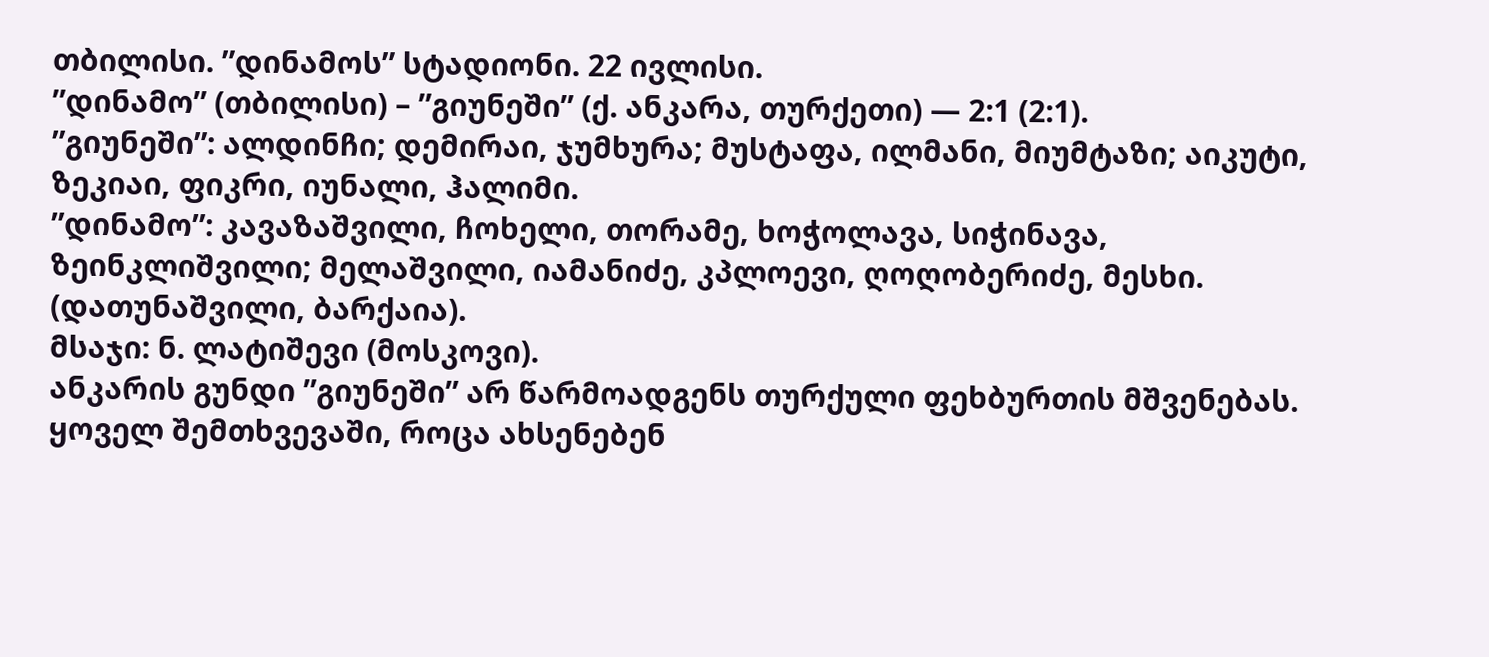თბილისი. ”დინამოს” სტადიონი. 22 ივლისი.
”დინამო” (თბილისი) – ”გიუნეში” (ქ. ანკარა, თურქეთი) — 2:1 (2:1).
”გიუნეში”: ალდინჩი; დემირაი, ჯუმხურა; მუსტაფა, ილმანი, მიუმტაზი; აიკუტი, ზეკიაი, ფიკრი, იუნალი, ჰალიმი.
”დინამო”: კავაზაშვილი, ჩოხელი, თორამე, ხოჭოლავა, სიჭინავა, ზეინკლიშვილი; მელაშვილი, იამანიძე, კპლოევი, ღოღობერიძე, მესხი. (დათუნაშვილი, ბარქაია).
მსაჯი: ნ. ლატიშევი (მოსკოვი).
ანკარის გუნდი ”გიუნეში” არ წარმოადგენს თურქული ფეხბურთის მშვენებას. ყოველ შემთხვევაში, როცა ახსენებენ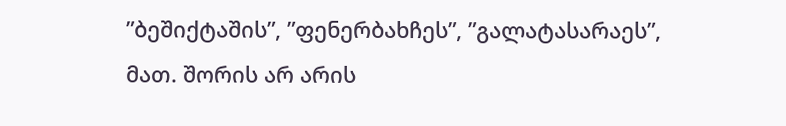”ბეშიქტაშის”, ”ფენერბახჩეს”, ”გალატასარაეს”, მათ. შორის არ არის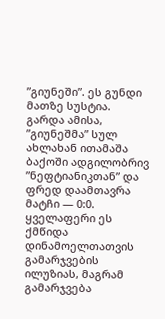”გიუნეში”. ეს გუნდი მათზე სუსტია. გარდა ამისა, ”გიუნეშმა” სულ ახლახან ითამაშა ბაქოში ადგილობრივ ”ნეფტიანიკთან” და ფრედ დაამთავრა მატჩი — 0:0. ყველაფერი ეს ქმწიდა დინამოელთათვის გამარჯვების ილუზიას, მაგრამ გამარჯვება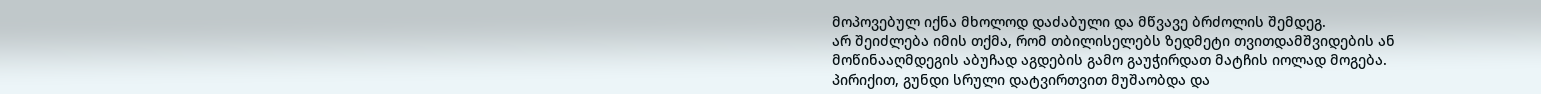მოპოვებულ იქნა მხოლოდ დაძაბული და მწვავე ბრძოლის შემდეგ.
არ შეიძლება იმის თქმა, რომ თბილისელებს ზედმეტი თვითდამშვიდების ან მოწინააღმდეგის აბუჩად აგდების გამო გაუჭირდათ მატჩის იოლად მოგება. პირიქით, გუნდი სრული დატვირთვით მუშაობდა და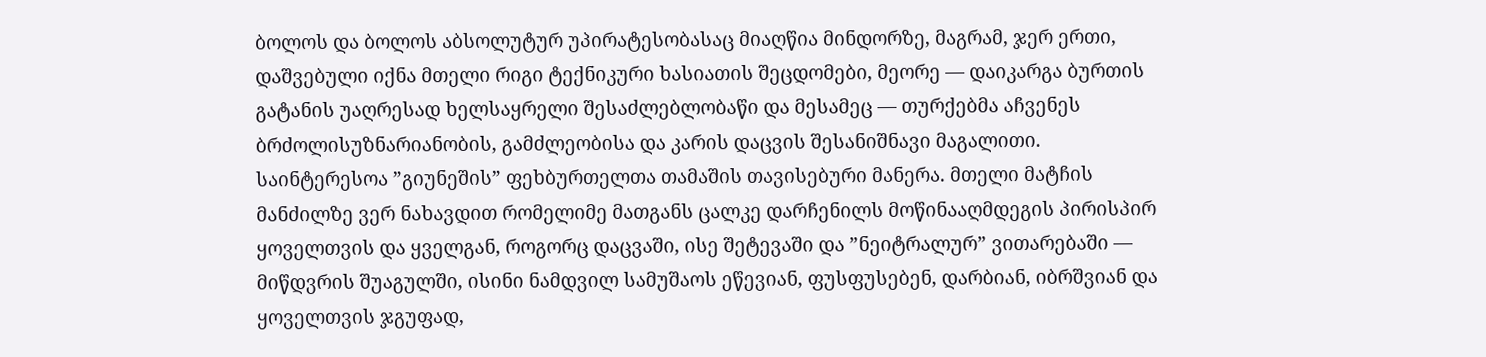ბოლოს და ბოლოს აბსოლუტურ უპირატესობასაც მიაღწია მინდორზე, მაგრამ, ჯერ ერთი, დაშვებული იქნა მთელი რიგი ტექნიკური ხასიათის შეცდომები, მეორე — დაიკარგა ბურთის გატანის უაღრესად ხელსაყრელი შესაძლებლობაწი და მესამეც — თურქებმა აჩვენეს ბრძოლისუზნარიანობის, გამძლეობისა და კარის დაცვის შესანიშნავი მაგალითი.
საინტერესოა ”გიუნეშის” ფეხბურთელთა თამაშის თავისებური მანერა. მთელი მატჩის მანძილზე ვერ ნახავდით რომელიმე მათგანს ცალკე დარჩენილს მოწინააღმდეგის პირისპირ ყოველთვის და ყველგან, როგორც დაცვაში, ისე შეტევაში და ”ნეიტრალურ” ვითარებაში — მიწდვრის შუაგულში, ისინი ნამდვილ სამუშაოს ეწევიან, ფუსფუსებენ, დარბიან, იბრშვიან და ყოველთვის ჯგუფად,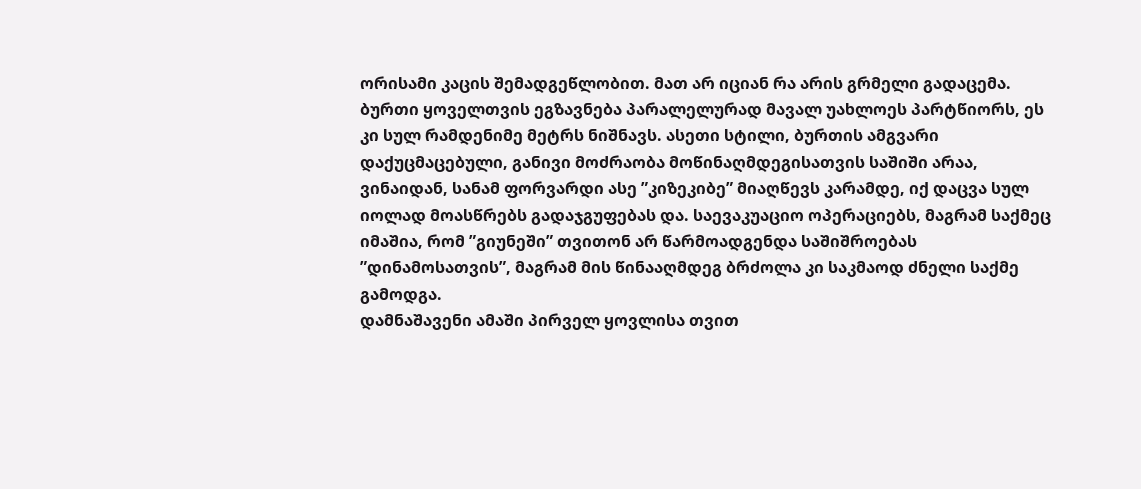ორისამი კაცის შემადგეწლობით. მათ არ იციან რა არის გრმელი გადაცემა. ბურთი ყოველთვის ეგზავნება პარალელურად მავალ უახლოეს პარტწიორს, ეს კი სულ რამდენიმე მეტრს ნიშნავს. ასეთი სტილი, ბურთის ამგვარი დაქუცმაცებული, განივი მოძრაობა მოწინაღმდეგისათვის საშიში არაა, ვინაიდან, სანამ ფორვარდი ასე ”კიზეკიბე” მიაღწევს კარამდე, იქ დაცვა სულ იოლად მოასწრებს გადაჯგუფებას და. საევაკუაციო ოპერაციებს, მაგრამ საქმეც იმაშია, რომ ”გიუნეში” თვითონ არ წარმოადგენდა საშიშროებას ”დინამოსათვის”, მაგრამ მის წინააღმდეგ ბრძოლა კი საკმაოდ ძნელი საქმე გამოდგა.
დამნაშავენი ამაში პირველ ყოვლისა თვით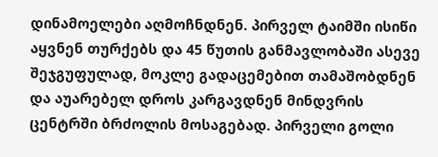დინამოელები აღმოჩნდნენ. პირველ ტაიმში ისიწი აყვნენ თურქებს და 45 წუთის განმავლობაში ასევე შეჯგუფულად, მოკლე გადაცემებით თამაშობდნენ და აუარებელ დროს კარგავდნენ მინდვრის ცენტრში ბრძოლის მოსაგებად. პირველი გოლი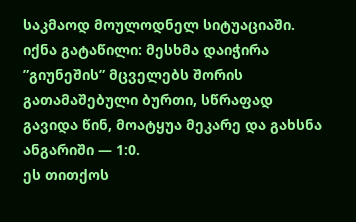საკმაოდ მოულოდნელ სიტუაციაში. იქნა გატაწილი: მესხმა დაიჭირა ”გიუნეშის” მცველებს შორის გათამაშებული ბურთი, სწრაფად გავიდა წინ, მოატყუა მეკარე და გახსნა ანგარიში — 1:0.
ეს თითქოს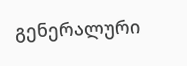გენერალური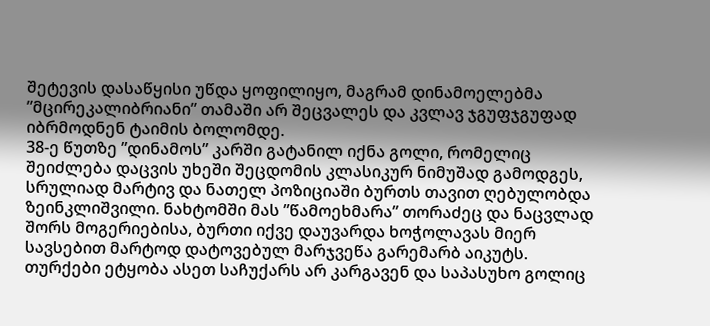შეტევის დასაწყისი უწდა ყოფილიყო, მაგრამ დინამოელებმა ”მცირეკალიბრიანი” თამაში არ შეცვალეს და კვლავ ჯგუფჯგუფად იბრმოდნენ ტაიმის ბოლომდე.
38-ე წუთზე ”დინამოს” კარში გატანილ იქნა გოლი, რომელიც შეიძლება დაცვის უხეში შეცდომის კლასიკურ ნიმუშად გამოდგეს, სრულიად მარტივ და ნათელ პოზიციაში ბურთს თავით ღებულობდა ზეინკლიშვილი. ნახტომში მას ”წამოეხმარა” თორაძეც და ნაცვლად შორს მოგერიებისა, ბურთი იქვე დაუვარდა ხოჭოლავას მიერ სავსებით მარტოდ დატოვებულ მარჯვეწა გარემარბ აიკუტს. თურქები ეტყობა ასეთ საჩუქარს არ კარგავენ და საპასუხო გოლიც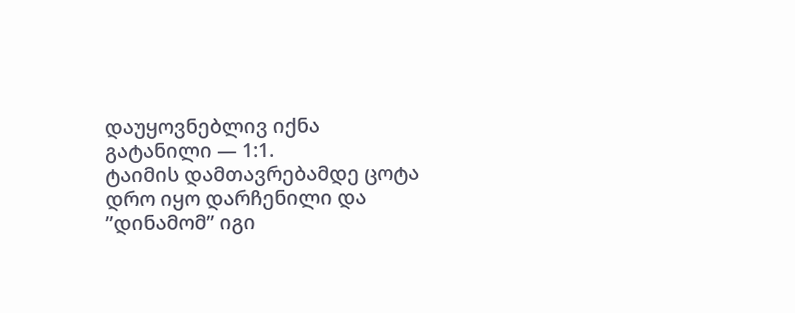დაუყოვნებლივ იქნა გატანილი — 1:1.
ტაიმის დამთავრებამდე ცოტა დრო იყო დარჩენილი და ”დინამომ” იგი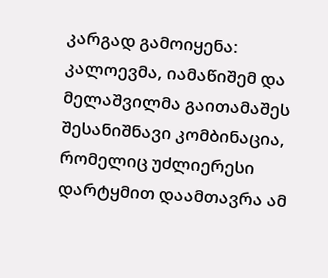კარგად გამოიყენა: კალოევმა, იამაწიშემ და მელაშვილმა გაითამაშეს შესანიშნავი კომბინაცია, რომელიც უძლიერესი დარტყმით დაამთავრა ამ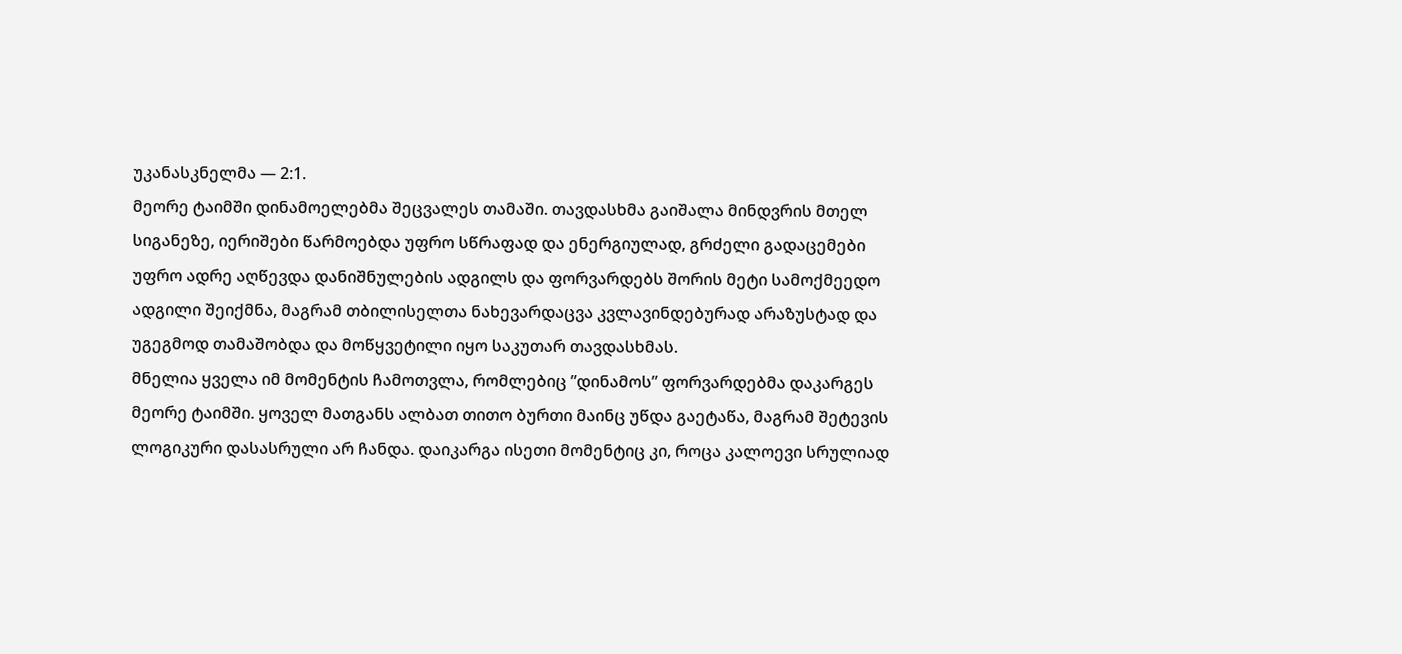უკანასკნელმა — 2:1.
მეორე ტაიმში დინამოელებმა შეცვალეს თამაში. თავდასხმა გაიშალა მინდვრის მთელ სიგანეზე, იერიშები წარმოებდა უფრო სწრაფად და ენერგიულად, გრძელი გადაცემები უფრო ადრე აღწევდა დანიშნულების ადგილს და ფორვარდებს შორის მეტი სამოქმეედო ადგილი შეიქმნა, მაგრამ თბილისელთა ნახევარდაცვა კვლავინდებურად არაზუსტად და უგეგმოდ თამაშობდა და მოწყვეტილი იყო საკუთარ თავდასხმას.
მნელია ყველა იმ მომენტის ჩამოთვლა, რომლებიც ”დინამოს” ფორვარდებმა დაკარგეს მეორე ტაიმში. ყოველ მათგანს ალბათ თითო ბურთი მაინც უწდა გაეტაწა, მაგრამ შეტევის ლოგიკური დასასრული არ ჩანდა. დაიკარგა ისეთი მომენტიც კი, როცა კალოევი სრულიად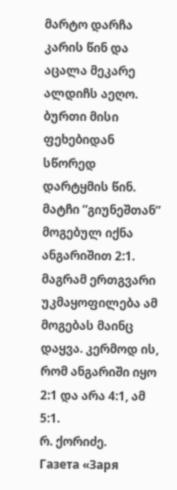მარტო დარჩა კარის წინ და აცალა მეკარე ალდიჩს აეღო. ბურთი მისი ფეხებიდან სწორედ დარტყმის წინ.
მატჩი ”გიუნეშთან” მოგებულ იქნა ანგარიშით 2:1. მაგრამ ერთგვარი უკმაყოფილება ამ მოგებას მაინც დაყვა. კერმოდ ის, რომ ანგარიში იყო 2:1 და არა 4:1, ამ 5:1.
რ. ქორიძე.
Газета «Заря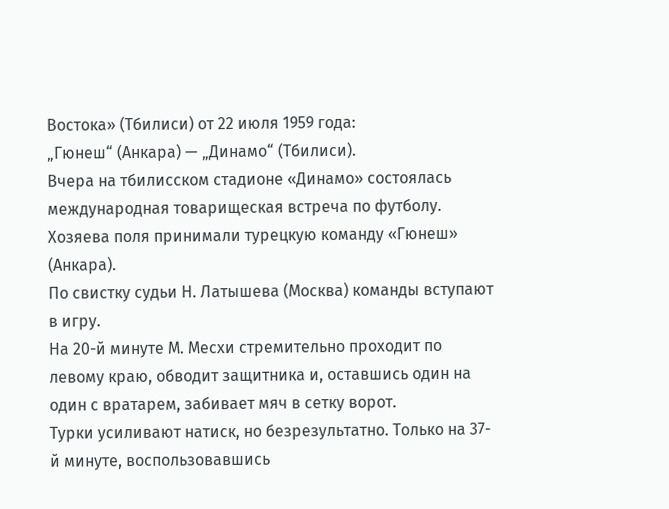Востока» (Тбилиси) от 22 июля 1959 года:
„Гюнеш“ (Анкара) — „Динамо“ (Тбилиси).
Вчера на тбилисском стадионе «Динамо» состоялась международная товарищеская встреча по футболу. Хозяева поля принимали турецкую команду «Гюнеш» (Анкара).
По свистку судьи Н. Латышева (Москва) команды вступают в игру.
На 20-й минуте М. Месхи стремительно проходит по левому краю, обводит защитника и, оставшись один на один с вратарем, забивает мяч в сетку ворот.
Турки усиливают натиск, но безрезультатно. Только на 37-й минуте, воспользовавшись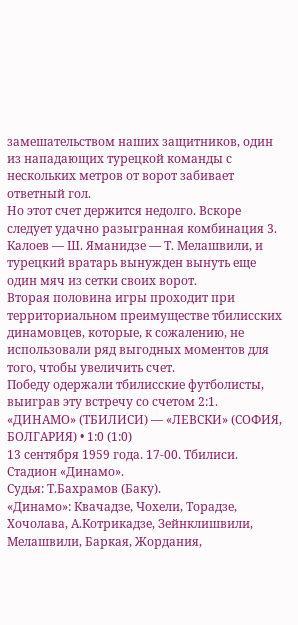замешательством наших защитников, один из нападающих турецкой команды с нескольких метров от ворот забивает ответный гол.
Но этот счет держится недолго. Вскоре следует удачно разыгранная комбинация 3. Калоев — Ш. Яманидзе — Т. Мелашвили, и турецкий вратарь вынужден вынуть еще один мяч из сетки своих ворот.
Вторая половина игры проходит при территориальном преимуществе тбилисских динамовцев, которые, к сожалению, не использовали ряд выгодных моментов для того, чтобы увеличить счет.
Победу одержали тбилисские футболисты, выиграв эту встречу со счетом 2:1.
«ДИНАМО» (ТБИЛИСИ) — «ЛЕВСКИ» (СОФИЯ, БОЛГАРИЯ) • 1:0 (1:0)
13 сентября 1959 года. 17-00. Тбилиси. Стадион «Динамо».
Судья: Т.Бахрамов (Баку).
«Динамо»: Квачадзе, Чохели, Торадзе, Хочолава, А.Котрикадзе, Зейнклишвили, Мелашвили, Баркая, Жордания,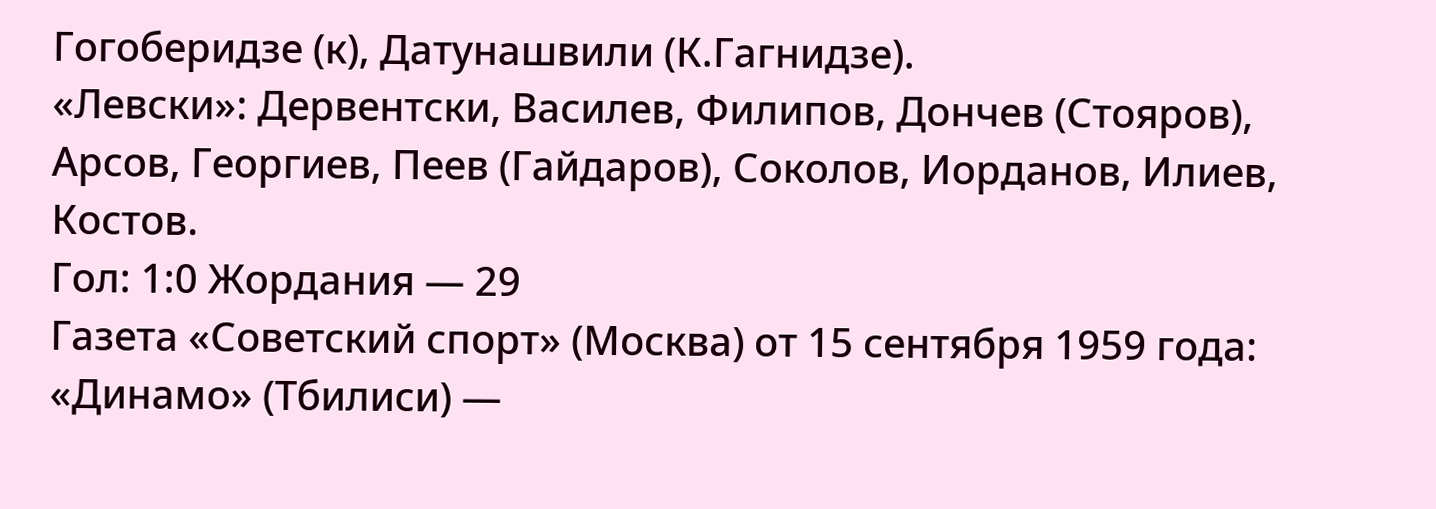Гогоберидзе (к), Датунашвили (К.Гагнидзе).
«Левски»: Дервентски, Василев, Филипов, Дончев (Стояров), Арсов, Георгиев, Пеев (Гайдаров), Соколов, Иорданов, Илиев, Костов.
Гол: 1:0 Жордания — 29
Газета «Советский спорт» (Москва) от 15 сентября 1959 года:
«Динамо» (Тбилиси) —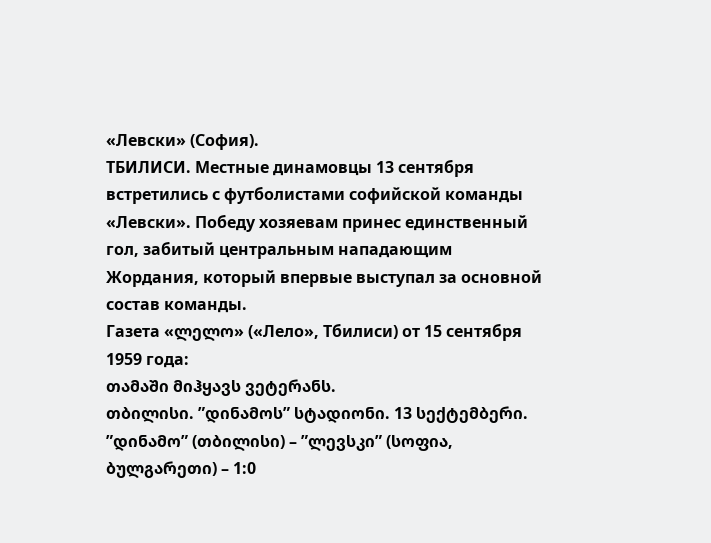«Левски» (София).
ТБИЛИСИ. Местные динамовцы 13 сентября встретились с футболистами софийской команды «Левски». Победу хозяевам принес единственный гол, забитый центральным нападающим Жордания, который впервые выступал за основной состав команды.
Газета «ლელო» («Лело», Тбилиси) от 15 сентября 1959 года:
თამაში მიჰყავს ვეტერანს.
თბილისი. ”დინამოს” სტადიონი. 13 სექტემბერი.
”დინამო” (თბილისი) – ”ლევსკი” (სოფია, ბულგარეთი) – 1:0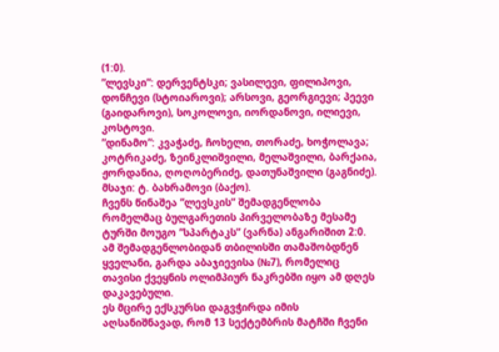(1:0).
”ლევსკი”: დერვენტსკი; ვასილევი, ფილიპოვი, დონჩევი (სტოიაროვი); არსოვი, გეორგიევი; პეევი (გაიდაროვი), სოკოლოვი, იორდანოვი, ილიევი, კოსტოვი.
”დინამო”: კვაჭაძე, ჩოხელი, თორაძე, ხოჭოლავა; კოტრიკაძე, ზეინკლიშვილი, მელაშვილი, ბარქაია, ჟორდანია, ღოღობერიძე, დათუნაშვილი (გაგნიძე).
მსაჯი: ტ. ბახრამოვი (ბაქო).
ჩვენს წინაშეა ”ლევსკის” შემადგენლობა რომელმაც ბულგარეთის პირველობაზე მესამე ტურში მოუგო ”სპარტაკს” (ვარნა) ანგარიშით 2:0. ამ შემადგენლობიდან თბილისში თამაშობდნენ ყველანი, გარდა აბაჯიევისა (№7), რომელიც თავისი ქვეყნის ოლიმპიურ ნაკრებში იყო ამ დღეს დაკავებული.
ეს მცირე ექსკურსი დაგვჭირდა იმის აღსანიშნავად, რომ 13 სექტემბრის მატჩში ჩვენი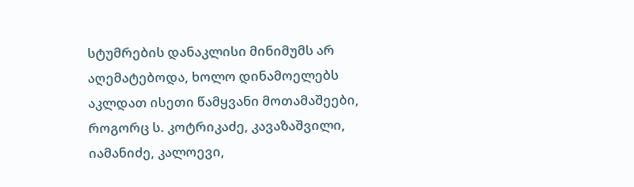სტუმრების დანაკლისი მინიმუმს არ აღემატებოდა, ხოლო დინამოელებს აკლდათ ისეთი წამყვანი მოთამაშეები, როგორც ს. კოტრიკაძე, კავაზაშვილი, იამანიძე, კალოევი,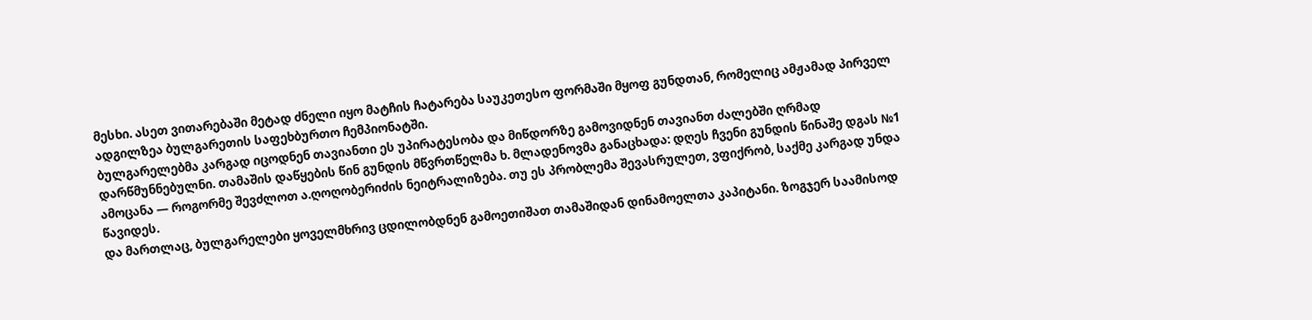მესხი. ასეთ ვითარებაში მეტად ძნელი იყო მატჩის ჩატარება საუკეთესო ფორმაში მყოფ გუნდთან, რომელიც ამჟამად პირველ ადგილზეა ბულგარეთის საფეხბურთო ჩემპიონატში.
ბულგარელებმა კარგად იცოდნენ თავიანთი ეს უპირატესობა და მიწდორზე გამოვიდნენ თავიანთ ძალებში ღრმად დარწმუნნებულნი. თამაშის დაწყების წინ გუნდის მწვრთწელმა ხ. მლადენოვმა განაცხადა: დღეს ჩვენი გუნდის წინაშე დგას №1 ამოცანა — როგორმე შევძლოთ ა.ღოღობერიძის ნეიტრალიზება. თუ ეს პრობლემა შევასრულეთ, ვფიქრობ, საქმე კარგად უნდა წავიდეს.
და მართლაც, ბულგარელები ყოველმხრივ ცდილობდნენ გამოეთიშათ თამაშიდან დინამოელთა კაპიტანი. ზოგჯერ საამისოდ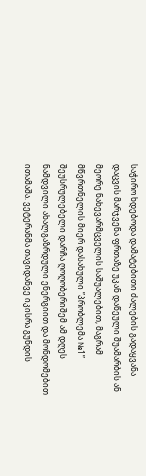საჭირო ხდებოდა დამატებითი ძალების გადაყვანა დაცვის მარჯვენა ფრთაზე უკან დაწეული შუამარბის ან მეორე ნახევარმცველის საშუალებით, მაგრამ მწვრთნელის მიერ დასახული ”პრობლემა №1” შეუსრულებელი დარჩა ღოღობერიშემ ამ დღეს ნამდვილი ახალგაზრდული ენერგიით და მონდომებით ითამაშა. ვეტერანმა თავიდანვე იკისრა გუნდის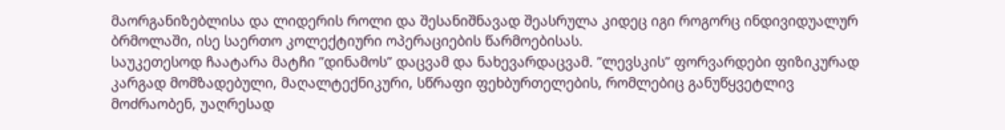მაორგანიზებლისა და ლიდერის როლი და შესანიშნავად შეასრულა კიდეც იგი როგორც ინდივიდუალურ ბრმოლაში, ისე საერთო კოლექტიური ოპერაციების წარმოებისას.
საუკეთესოდ ჩაატარა მატჩი ”დინამოს” დაცვამ და ნახევარდაცვამ. ”ლევსკის” ფორვარდები ფიზიკურად კარგად მომზადებული, მაღალტექნიკური, სწრაფი ფეხბურთელების, რომლებიც განუწყვეტლივ მოძრაობენ, უაღრესად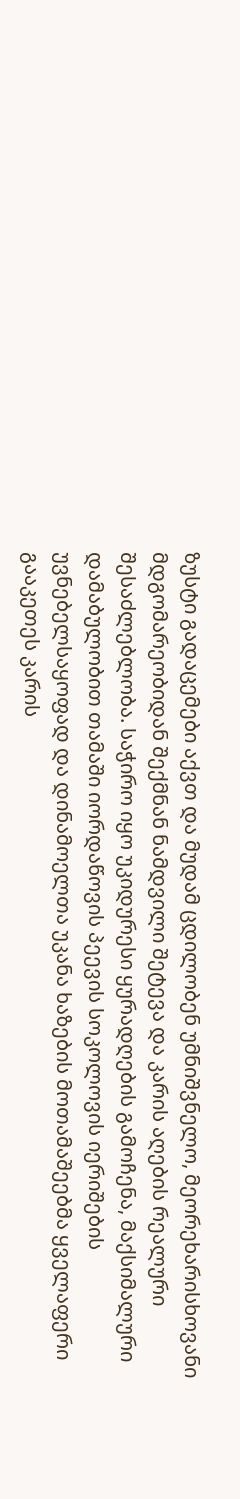ზუსტი გადაცემები აქვთ და მუდამ ცდილობენ უმნიშვნელო, მეორეხარისხოვანი მდგომარეობიდან შექმნან ნამდვილი შეტევა და კარის აღების რეალური შესაძლებლობა. საჭირო იყო უკიდურესი ყურადღების გამოჩენა, მაქსიმალური დამაბულობით თამაში იორდაწოვის პეევის სოკოლოვის იერიშების უვნებელსაყოფად და დინამოელთა უკანა ხაზების მოთამაშეებმა ყველაფერი გააკეთეს კარის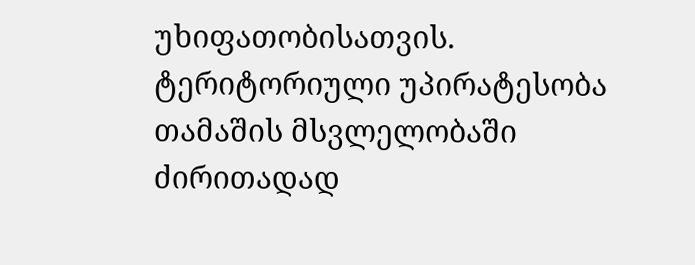უხიფათობისათვის.
ტერიტორიული უპირატესობა თამაშის მსვლელობაში ძირითადად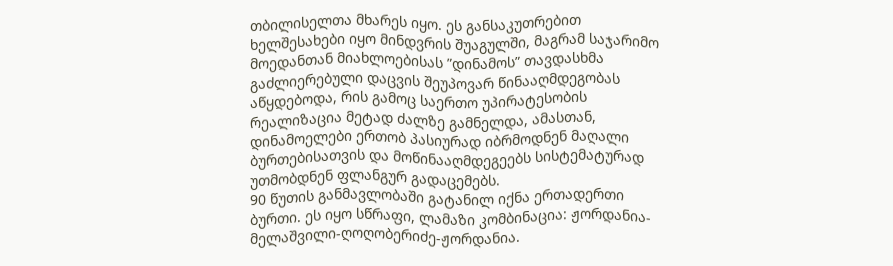თბილისელთა მხარეს იყო. ეს განსაკუთრებით ხელშესახები იყო მინდვრის შუაგულში, მაგრამ საჯარიმო მოედანთან მიახლოებისას ”დინამოს” თავდასხმა გაძლიერებული დაცვის შეუპოვარ წინააღმდეგობას აწყდებოდა, რის გამოც საერთო უპირატესობის რეალიზაცია მეტად ძალზე გამნელდა, ამასთან, დინამოელები ერთობ პასიურად იბრმოდნენ მაღალი ბურთებისათვის და მოწინააღმდეგეებს სისტემატურად უთმობდნენ ფლანგურ გადაცემებს.
90 წუთის განმავლობაში გატანილ იქნა ერთადერთი ბურთი. ეს იყო სწრაფი, ლამაზი კომბინაცია: ჟორდანია-მელაშვილი-ღოღობერიძე-ჟორდანია.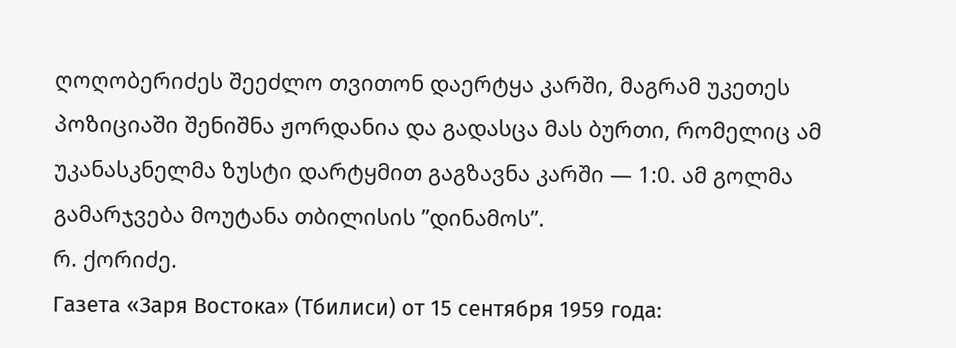ღოღობერიძეს შეეძლო თვითონ დაერტყა კარში, მაგრამ უკეთეს პოზიციაში შენიშნა ჟორდანია და გადასცა მას ბურთი, რომელიც ამ უკანასკნელმა ზუსტი დარტყმით გაგზავნა კარში — 1:0. ამ გოლმა გამარჯვება მოუტანა თბილისის ”დინამოს”.
რ. ქორიძე.
Газета «Заря Востока» (Тбилиси) от 15 сентября 1959 года: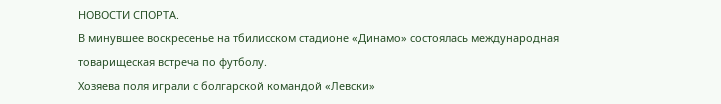НОВОСТИ СПОРТА.
В минувшее воскресенье на тбилисском стадионе «Динамо» состоялась международная товарищеская встреча по футболу.
Хозяева поля играли с болгарской командой «Левски»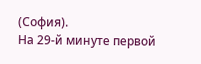(София).
На 29-й минуте первой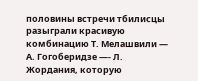половины встречи тбилисцы разыграли красивую комбинацию Т. Мелашвили — А. Гогоберидзе —- Л. Жордания, которую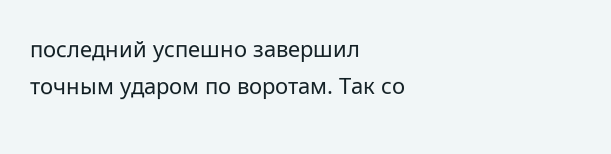последний успешно завершил точным ударом по воротам. Так со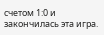счетом 1:0 и закончилась эта игра.